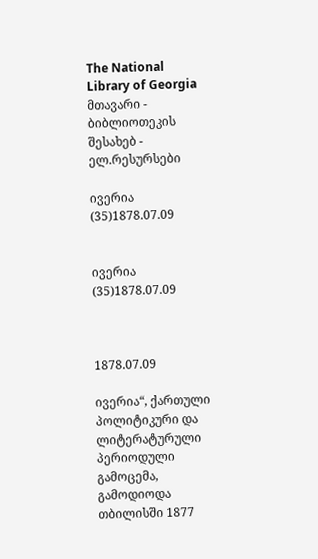The National Library of Georgia მთავარი - ბიბლიოთეკის შესახებ - ელ.რესურსები

ივერია (35)1878.07.09


ივერია (35)1878.07.09



1878.07.09

ივერია“, ქართული პოლიტიკური და ლიტერატურული პერიოდული გამოცემა, გამოდიოდა თბილისში 1877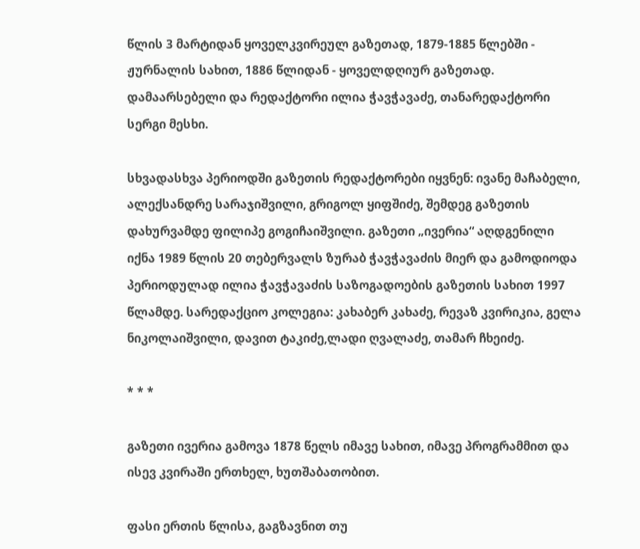წლის 3 მარტიდან ყოველკვირეულ გაზეთად, 1879-1885 წლებში - ჟურნალის სახით, 1886 წლიდან - ყოველდღიურ გაზეთად. დამაარსებელი და რედაქტორი ილია ჭავჭავაძე, თანარედაქტორი სერგი მესხი.

სხვადასხვა პერიოდში გაზეთის რედაქტორები იყვნენ: ივანე მაჩაბელი, ალექსანდრე სარაჯიშვილი, გრიგოლ ყიფშიძე, შემდეგ გაზეთის დახურვამდე ფილიპე გოგიჩაიშვილი. გაზეთი „ივერია“ აღდგენილი იქნა 1989 წლის 20 თებერვალს ზურაბ ჭავჭავაძის მიერ და გამოდიოდა პერიოდულად ილია ჭავჭავაძის საზოგადოების გაზეთის სახით 1997 წლამდე. სარედაქციო კოლეგია: კახაბერ კახაძე, რევაზ კვირიკია, გელა ნიკოლაიშვილი, დავით ტაკიძე,ლადი ღვალაძე, თამარ ჩხეიძე.

* * *

გაზეთი ივერია გამოვა 1878 წელს იმავე სახით, იმავე პროგრამმით და ისევ კვირაში ერთხელ, ხუთშაბათობით.

ფასი ერთის წლისა, გაგზავნით თუ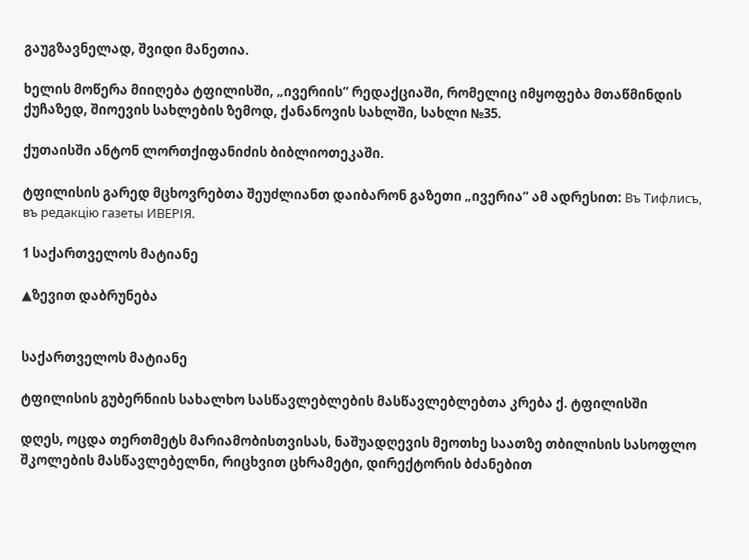გაუგზავნელად, შვიდი მანეთია.

ხელის მოწერა მიიღება ტფილისში, „ივერიის“ რედაქციაში, რომელიც იმყოფება მთაწმინდის ქუჩაზედ, შიოევის სახლების ზემოდ, ქანანოვის სახლში, სახლი №35.

ქუთაისში ანტონ ლორთქიფანიძის ბიბლიოთეკაში.

ტფილისის გარედ მცხოვრებთა შეუძლიანთ დაიბარონ გაზეთი „ივერია“ ამ ადრესით: Въ Тифлисъ, въ редакцiю газеты ИВЕРІЯ.

1 საქართველოს მატიანე

▲ზევით დაბრუნება


საქართველოს მატიანე

ტფილისის გუბერნიის სახალხო სასწავლებლების მასწავლებლებთა კრება ქ. ტფილისში

დღეს, ოცდა თერთმეტს მარიამობისთვისას, ნაშუადღევის მეოთხე საათზე თბილისის სასოფლო შკოლების მასწავლებელნი, რიცხვით ცხრამეტი, დირექტორის ბძანებით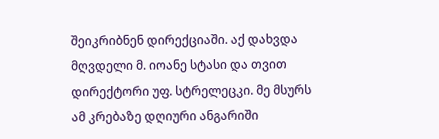შეიკრიბნენ დირექციაში. აქ დახვდა მღვდელი მ. იოანე სტასი და თვით დირექტორი უფ. სტრელეცკი. მე მსურს ამ კრებაზე დღიური ანგარიში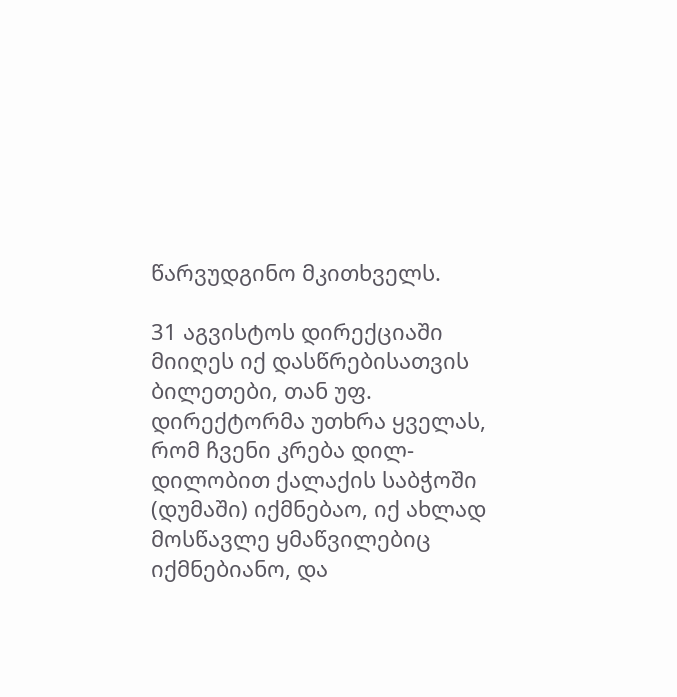წარვუდგინო მკითხველს.

31 აგვისტოს დირექციაში მიიღეს იქ დასწრებისათვის ბილეთები, თან უფ. დირექტორმა უთხრა ყველას, რომ ჩვენი კრება დილ-დილობით ქალაქის საბჭოში (დუმაში) იქმნებაო, იქ ახლად მოსწავლე ყმაწვილებიც იქმნებიანო, და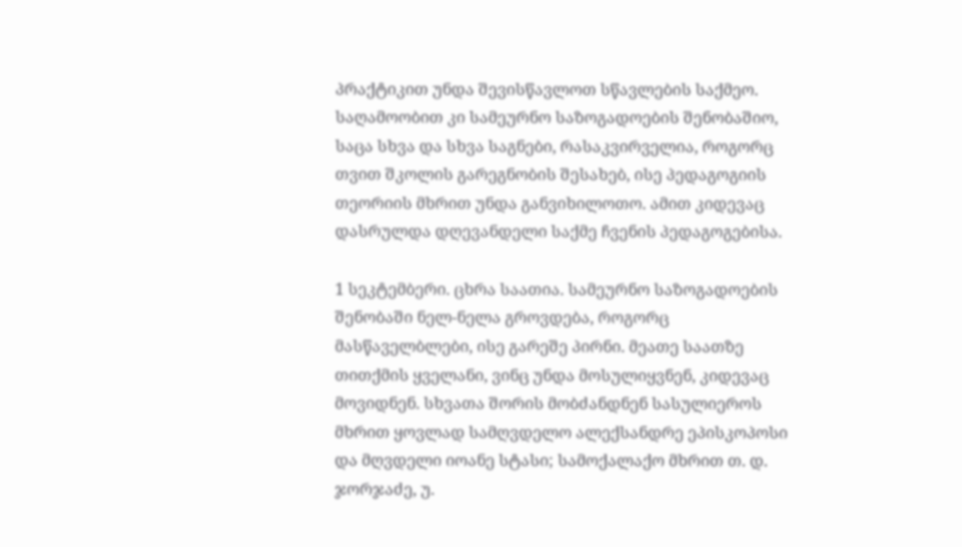პრაქტიკით უნდა შევისწავლოთ სწავლების საქმეო. საღამოობით კი სამეურნო საზოგადოების შენობაშიო, საცა სხვა და სხვა საგნები, რასაკვირველია, როგორც თვით შკოლის გარეგნობის შესახებ, ისე პედაგოგიის თეორიის მხრით უნდა განვიხილოთო. ამით კიდევაც დასრულდა დღევანდელი საქმე ჩვენის პედაგოგებისა.

1 სეკტემბერი. ცხრა საათია. სამეურნო საზოგადოების შენობაში ნელ-ნელა გროვდება, როგორც მასწაველბლები, ისე გარეშე პირნი. მეათე საათზე თითქმის ყველანი, ვინც უნდა მოსულიყვნენ, კიდევაც მოვიდნენ. სხვათა შორის მობძანდნენ სასულიეროს მხრით ყოვლად სამღვდელო ალექსანდრე ეპისკოპოსი და მღვდელი იოანე სტასი; სამოქალაქო მხრით თ. დ. ჯორჯაძე, უ.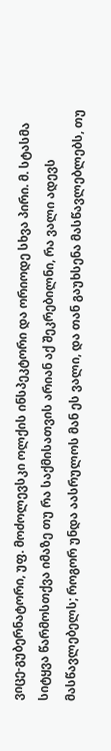ვიცე-გუბერნატორი, უფ. მოძოლევსკი ოლქის ინსპეკტორი და ორიოდე სხვა პირი. მ. სტასმა სიტყვა წარმოსთქვა იმაზე თუ რა საქმისათვის არიან აქ შეკრებილნი, რა ვალი ადევს მასწავლებელს; როგორ უნდა აასრულოს მან ეს ვალი, და თან გაუხსენა მასწავლებლებს, თუ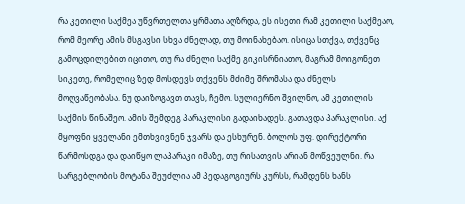რა კეთილი საქმეა უწვრთელთა ყრმათა აღზრდა, ეს ისეთი რამ კეთილი საქმეაო, რომ მეორე ამის მსგავსი სხვა ძნელად, თუ მოინახებაო. ისიცა სთქვა, თქვენც გამოცდილებით იცითო, თუ რა ძნელი საქმე გიკისრნიათო, მაგრამ მოიგონეთ სიკეთე, რომელიც ზედ მოსდევს თქვენს მძიმე შრომასა და ძნელს მოღვაწეობასა. ნუ დაიზოგავთ თავს, ჩემო. სულიერნო შვილნო, ამ კეთილის საქმის წინაშეო. ამის შემდეგ პარაკლისი გადაიხადეს. გათავდა პარაკლისი. აქ მყოფნი ყველანი ემთხვივნენ ჯვარს და ესხურენ. ბოლოს უფ. დირექტორი წარმოსდგა და დაიწყო ლაპარაკი იმაზე, თუ რისათვის არიან მოწვეულნი. რა სარგებლობის მოტანა შეუძლია ამ პედაგოგიურს კურსს, რამდენს ხანს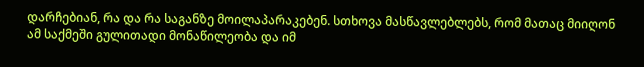დარჩებიან, რა და რა საგანზე მოილაპარაკებენ. სთხოვა მასწავლებლებს, რომ მათაც მიიღონ ამ საქმეში გულითადი მონაწილეობა და იმ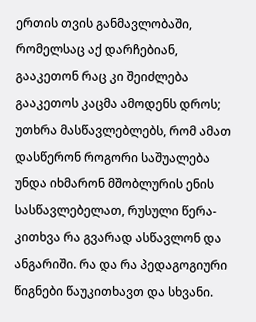ერთის თვის განმავლობაში, რომელსაც აქ დარჩებიან, გააკეთონ რაც კი შეიძლება გააკეთოს კაცმა ამოდენს დროს; უთხრა მასწავლებლებს, რომ ამათ დასწერონ როგორი საშუალება უნდა იხმარონ მშობლურის ენის სასწავლებელათ, რუსული წერა-კითხვა რა გვარად ასწავლონ და ანგარიში. რა და რა პედაგოგიური წიგნები წაუკითხავთ და სხვანი.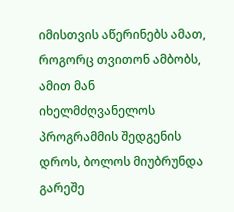იმისთვის აწერინებს ამათ, როგორც თვითონ ამბობს, ამით მან იხელმძღვანელოს პროგრამმის შედგენის დროს, ბოლოს მიუბრუნდა გარეშე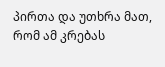პირთა და უთხრა მათ, რომ ამ კრებას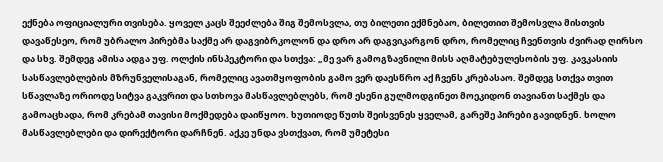ექნება ოფიციალური თვისება. ყოველ კაცს შეეძლება შიგ შემოსვლა, თუ ბილეთი ექმნებაო, ბილეთით შემოსვლა მისთვის დავაწესეო, რომ უბრალო პირებმა საქმე არ დაგვიბრკოლონ და დრო არ დაგვიკარგონ დრო, რომელიც ჩვენთვის ძვირად ღირსო და სხვ. შემდეგ ამისა ადგა უფ. ოლქის ინსპეკტორი და სთქვა: „მე ვარ გამოგზავნილი მისს აღმატებულესობის უფ. კავკასიის სასწავლებლების მზრუნველისაგან, რომელიც ავათმყოფობის გამო ვერ დაესწრო აქ ჩვენს კრებასაო. შემდეგ სთქვა თვით სწავლაზე ორიოდე სიტვა გაკვრით და სთხოვა მასწავლებლებს, რომ ესენი გულმოდგინეთ მოეკიდონ თავიანთ საქმეს და გამოაცხადა, რომ კრებამ თავისი მოქმედება დაიწყოო. ხუთიოდე წუთს შეისვენეს ყველამ, გარეშე პირები გავიდნენ. ხოლო მასწავლებლები და დირექტორი დარჩნენ. აქკე უნდა ვსთქვათ, რომ უმეტესი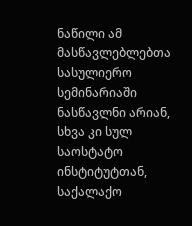ნაწილი ამ მასწავლებლებთა სასულიერო სემინარიაში ნასწავლნი არიან, სხვა კი სულ საოსტატო ინსტიტუტთან, საქალაქო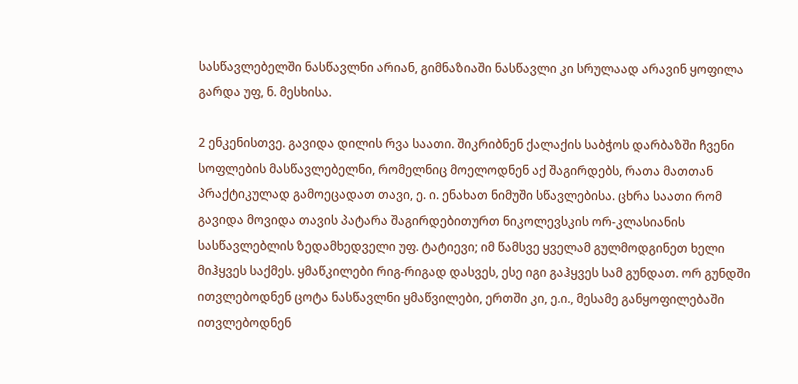სასწავლებელში ნასწავლნი არიან, გიმნაზიაში ნასწავლი კი სრულაად არავინ ყოფილა გარდა უფ, ნ. მესხისა.

2 ენკენისთვე. გავიდა დილის რვა საათი. შიკრიბნენ ქალაქის საბჭოს დარბაზში ჩვენი სოფლების მასწავლებელნი, რომელნიც მოელოდნენ აქ შაგირდებს, რათა მათთან პრაქტიკულად გამოეცადათ თავი, ე. ი. ენახათ ნიმუში სწავლებისა. ცხრა საათი რომ გავიდა მოვიდა თავის პატარა შაგირდებითურთ ნიკოლევსკის ორ-კლასიანის სასწავლებლის ზედამხედველი უფ. ტატიევი; იმ წამსვე ყველამ გულმოდგინეთ ხელი მიჰყვეს საქმეს. ყმაწკილები რიგ-რიგად დასვეს, ესე იგი გაჰყვეს სამ გუნდათ. ორ გუნდში ითვლებოდნენ ცოტა ნასწავლნი ყმაწვილები, ერთში კი, ე.ი., მესამე განყოფილებაში ითვლებოდნენ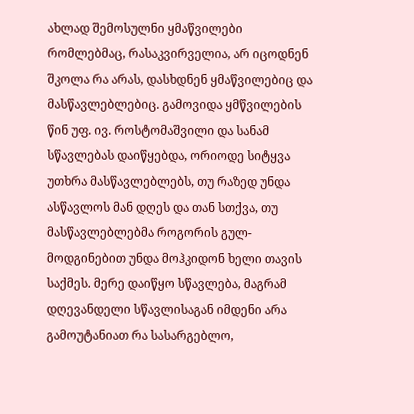ახლად შემოსულნი ყმაწვილები რომლებმაც, რასაკვირველია, არ იცოდნენ შკოლა რა არას, დასხდნენ ყმაწვილებიც და მასწავლებლებიც. გამოვიდა ყმწვილების წინ უფ. ივ. როსტომაშვილი და სანამ სწავლებას დაიწყებდა, ორიოდე სიტყვა უთხრა მასწავლებლებს, თუ რაზედ უნდა ასწავლოს მან დღეს და თან სთქვა, თუ მასწავლებლებმა როგორის გულ-მოდგინებით უნდა მოჰკიდონ ხელი თავის საქმეს. მერე დაიწყო სწავლება, მაგრამ დღევანდელი სწავლისაგან იმდენი არა გამოუტანიათ რა სასარგებლო,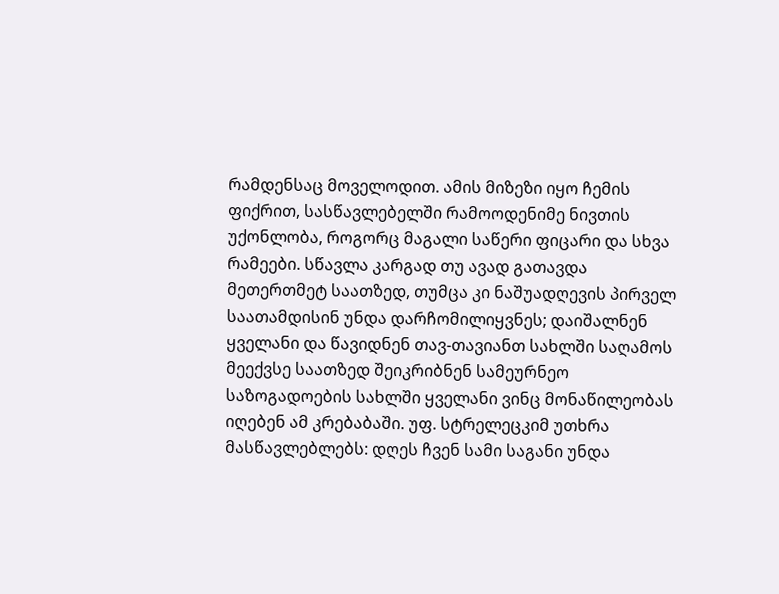რამდენსაც მოველოდით. ამის მიზეზი იყო ჩემის ფიქრით, სასწავლებელში რამოოდენიმე ნივთის უქონლობა, როგორც მაგალი საწერი ფიცარი და სხვა რამეები. სწავლა კარგად თუ ავად გათავდა მეთერთმეტ საათზედ, თუმცა კი ნაშუადღევის პირველ საათამდისინ უნდა დარჩომილიყვნეს; დაიშალნენ ყველანი და წავიდნენ თავ-თავიანთ სახლში საღამოს მეექვსე საათზედ შეიკრიბნენ სამეურნეო საზოგადოების სახლში ყველანი ვინც მონაწილეობას იღებენ ამ კრებაბაში. უფ. სტრელეცკიმ უთხრა მასწავლებლებს: დღეს ჩვენ სამი საგანი უნდა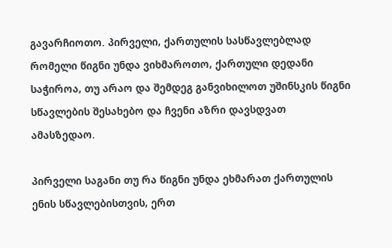გავარჩიოთო. პირველი, ქართულის სასწავლებლად რომელი წიგნი უნდა ვიხმაროთო, ქართული დედანი საჭიროა, თუ არაო და შემდეგ განვიხილოთ უშინსკის წიგნი სწავლების შესახებო და ჩვენი აზრი დავსდვათ ამასზედაო.

პირველი საგანი თუ რა წიგნი უნდა ეხმარათ ქართულის ენის სწავლებისთვის, ერთ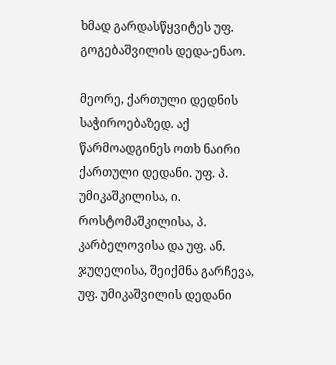ხმად გარდასწყვიტეს უფ. გოგებაშვილის დედა-ენაო.

მეორე, ქართული დედნის საჭიროებაზედ. აქ წარმოადგინეს ოთხ ნაირი ქართული დედანი. უფ. პ. უმიკაშკილისა, ი. როსტომაშკილისა, პ. კარბელოვისა და უფ. ან. ჯუღელისა, შეიქმნა გარჩევა, უფ. უმიკაშვილის დედანი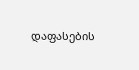დაფასების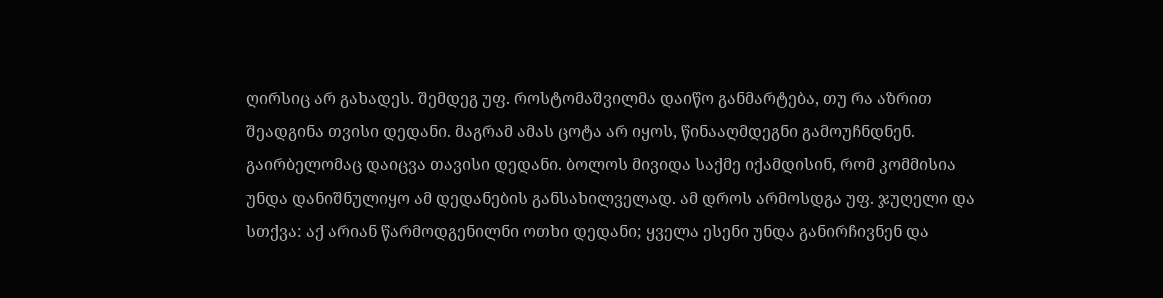ღირსიც არ გახადეს. შემდეგ უფ. როსტომაშვილმა დაიწო განმარტება, თუ რა აზრით შეადგინა თვისი დედანი. მაგრამ ამას ცოტა არ იყოს, წინააღმდეგნი გამოუჩნდნენ. გაირბელომაც დაიცვა თავისი დედანი. ბოლოს მივიდა საქმე იქამდისინ, რომ კომმისია უნდა დანიშნულიყო ამ დედანების განსახილველად. ამ დროს არმოსდგა უფ. ჯუღელი და სთქვა: აქ არიან წარმოდგენილნი ოთხი დედანი; ყველა ესენი უნდა განირჩივნენ და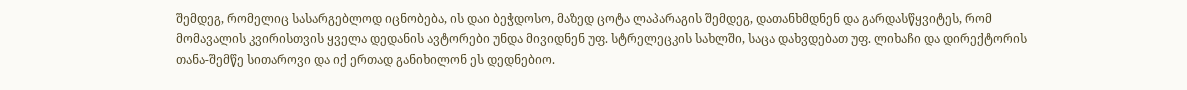შემდეგ, რომელიც სასარგებლოდ იცნობება, ის დაი ბეჭდოსო, მაზედ ცოტა ლაპარაგის შემდეგ, დათანხმდნენ და გარდასწყვიტეს, რომ მომავალის კვირისთვის ყველა დედანის ავტორები უნდა მივიდნენ უფ. სტრელეცკის სახლში, საცა დახვდებათ უფ. ლიხაჩი და დირექტორის თანა-შემწე სითაროვი და იქ ერთად განიხილონ ეს დედნებიო.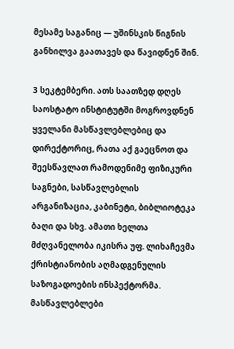მესამე საგანიც — უშინსკის წიგნის განხილვა გაათავეს და წავიდნენ შინ.

3 სეკტემბერი. ათს საათზედ დღეს საოსტატო ინსტიტუტში მოგროვდნენ ყველანი მასწავლებლებიც და დირექტორიც, რათა აქ გაეცნოთ და შეესწავლათ რამოდენიმე ფიზიკური საგნები, სასწავლებლის არგანიზაცია, კაბინეტი, ბიბლიოტეკა ბაღი და სხვ. ამათი ხელთა მძღვანელობა იკისრა უფ. ლიხაჩევმა ქრისტიანობის აღმადგენულის საზოგადოების ინსპექტორმა. მასწავლებლები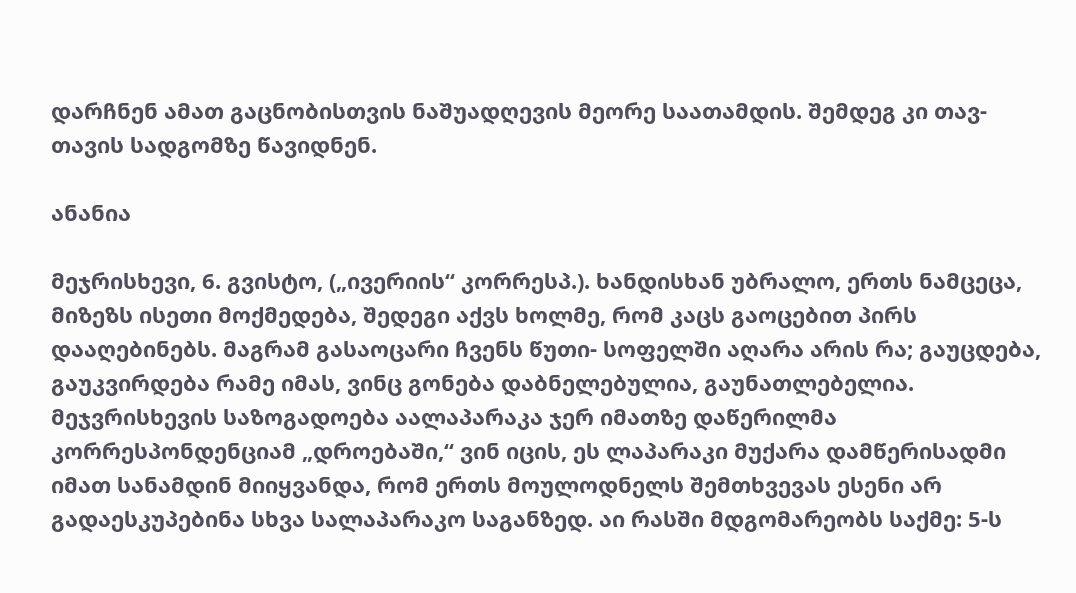დარჩნენ ამათ გაცნობისთვის ნაშუადღევის მეორე საათამდის. შემდეგ კი თავ-თავის სადგომზე წავიდნენ.

ანანია

მეჯრისხევი, 6. გვისტო, („ივერიის“ კორრესპ.). ხანდისხან უბრალო, ერთს ნამცეცა, მიზეზს ისეთი მოქმედება, შედეგი აქვს ხოლმე, რომ კაცს გაოცებით პირს დააღებინებს. მაგრამ გასაოცარი ჩვენს წუთი- სოფელში აღარა არის რა; გაუცდება, გაუკვირდება რამე იმას, ვინც გონება დაბნელებულია, გაუნათლებელია. მეჯვრისხევის საზოგადოება აალაპარაკა ჯერ იმათზე დაწერილმა კორრესპონდენციამ „დროებაში,“ ვინ იცის, ეს ლაპარაკი მუქარა დამწერისადმი იმათ სანამდინ მიიყვანდა, რომ ერთს მოულოდნელს შემთხვევას ესენი არ გადაესკუპებინა სხვა სალაპარაკო საგანზედ. აი რასში მდგომარეობს საქმე: 5-ს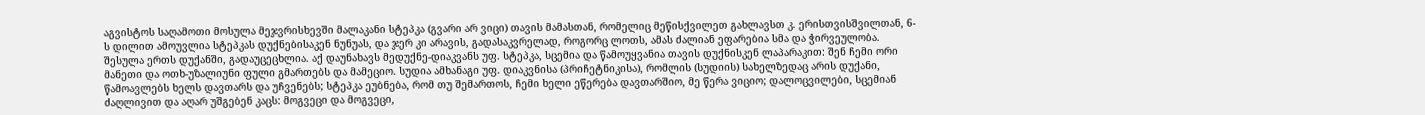აგვისტოს საღამოთი მოსულა მეჯვრისხევში მალაკანი სტეპკა (გვარი არ ვიცი) თავის მამასთან, რომელიც მეწისქვილეთ გახლავსთ კ. ერისთვისშვილთან, 6-ს დილით ამოუვლია სტეპკას დუქნებისაკენ ნუნუას, და ჯერ კი არავის, გადასაკვრელად, როგორც ლოთს, ამას ძალიან ეფარებია სმა და ჭირვეულობა. შესულა ერთს დუქანში, გადაუცეცხლია. აქ დაუნახავს მედუქნე-დიაკვანს უფ. სტეპკა, სცემია და წამოუყვანია თავის დუქნისკენ ლაპარაკით: შენ ჩემი ორი მანეთი და ოთხ-უზალიუნი ფული გმართებს და მამეციო. სუდია ამხანაგი უფ. დიაკვნისა (პრიჩეტნიკისა), რომლის (სუდიის) სახელზედაც არის დუქანი, წამოავლებს ხელს დავთარს და უჩვენებს; სტეპკა ეუბნება, რომ თუ შემართოს, ჩემი ხელი ეწერება დავთარშიო, მე წერა ვიციო; დალოცვილები, სცემიან ძაღლივით და აღარ უშგებენ კაცს: მოგვეცი და მოგვეცი,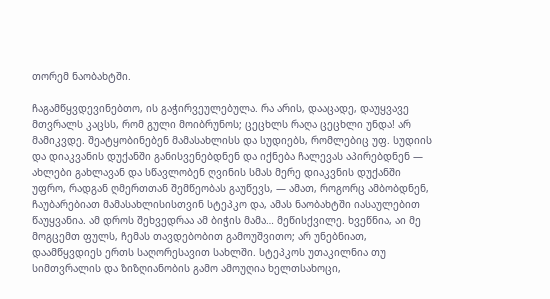თორემ ნაობახტში.

ჩაგამწყვდევინებთო, ის გაჭირვეულებულა. რა არის, დააცადე, დაუყვავე მთვრალს კაცსს, რომ გული მოიბრუნოს; ცეცხლს რაღა ცეცხლი უნდა! არ მამიკვდე. შეატყობინებენ მამასახლისს და სუდიებს, რომლებიც უფ. სუდიის და დიაკვანის დუქანში განისვენებდნენ და იქნება ჩალევას აპირებდნენ — ახლები გახლავან და სწავლობენ ღვინის სმას მერე დიაკვნის დუქანში უფრო, რადგან ღმერთთან შემწეობას გაუწევს, — ამათ, როგორც ამბობდნენ, ჩაუბარებიათ მამასახლისისთვინ სტეპკო და, ამას ნაობახტში იასაულებით წაუყვანია. ამ დროს შეხვედრაა ამ ბიჭის მამა… მეწისქვილე. ხვეწნია, აი მე მოგცემთ ფულს, ჩემას თავდებობით გამოუშვითო; არ უნებნიათ, დაამწყვდიეს ერთს საღორესავით სახლში. სტეპკოს უთაკილნია თუ სიმთვრალის და ზიზღიანობის გამო ამოუღია ხელთსახოცი,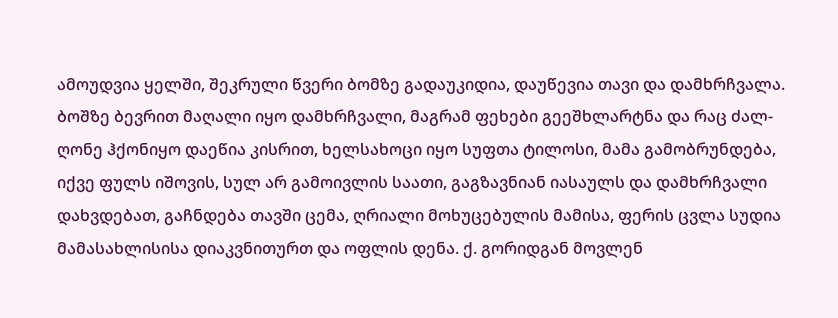ამოუდვია ყელში, შეკრული წვერი ბომზე გადაუკიდია, დაუწევია თავი და დამხრჩვალა. ბოშზე ბევრით მაღალი იყო დამხრჩვალი, მაგრამ ფეხები გეეშხლარტნა და რაც ძალ-ღონე ჰქონიყო დაეწია კისრით, ხელსახოცი იყო სუფთა ტილოსი, მამა გამობრუნდება, იქვე ფულს იშოვის, სულ არ გამოივლის საათი, გაგზავნიან იასაულს და დამხრჩვალი დახვდებათ, გაჩნდება თავში ცემა, ღრიალი მოხუცებულის მამისა, ფერის ცვლა სუდია მამასახლისისა დიაკვნითურთ და ოფლის დენა. ქ. გორიდგან მოვლენ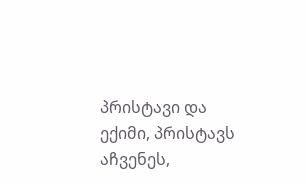პრისტავი და ექიმი, პრისტავს აჩვენეს,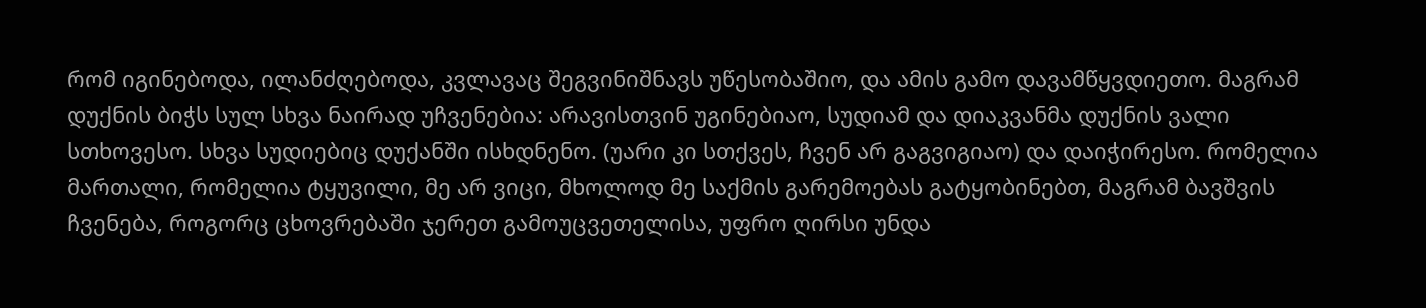რომ იგინებოდა, ილანძღებოდა, კვლავაც შეგვინიშნავს უწესობაშიო, და ამის გამო დავამწყვდიეთო. მაგრამ დუქნის ბიჭს სულ სხვა ნაირად უჩვენებია: არავისთვინ უგინებიაო, სუდიამ და დიაკვანმა დუქნის ვალი სთხოვესო. სხვა სუდიებიც დუქანში ისხდნენო. (უარი კი სთქვეს, ჩვენ არ გაგვიგიაო) და დაიჭირესო. რომელია მართალი, რომელია ტყუვილი, მე არ ვიცი, მხოლოდ მე საქმის გარემოებას გატყობინებთ, მაგრამ ბავშვის ჩვენება, როგორც ცხოვრებაში ჯერეთ გამოუცვეთელისა, უფრო ღირსი უნდა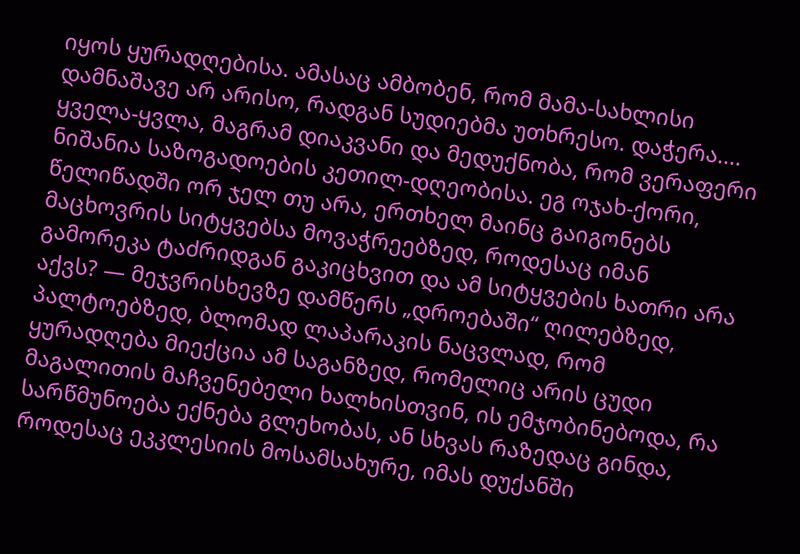იყოს ყურადღებისა. ამასაც ამბობენ, რომ მამა-სახლისი დამნაშავე არ არისო, რადგან სუდიებმა უთხრესო. დაჭერა.... ყველა-ყვლა, მაგრამ დიაკვანი და მედუქნობა, რომ ვერაფერი ნიშანია საზოგადოების კეთილ-დღეობისა. ეგ ოჯახ-ქორი, წელიწადში ორ ჯელ თუ არა, ერთხელ მაინც გაიგონებს მაცხოვრის სიტყვებსა მოვაჭრეებზედ, როდესაც იმან გამორეკა ტაძრიდგან გაკიცხვით და ამ სიტყვების ხათრი არა აქვს? — მეჯვრისხევზე დამწერს „დროებაში“ ღილებზედ, პალტოებზედ, ბლომად ლაპარაკის ნაცვლად, რომ ყურადღება მიექცია ამ საგანზედ, რომელიც არის ცუდი მაგალითის მაჩვენებელი ხალხისთვინ, ის ემჯობინებოდა, რა სარწმუნოება ექნება გლეხობას, ან სხვას რაზედაც გინდა, როდესაც ეკკლესიის მოსამსახურე, იმას დუქანში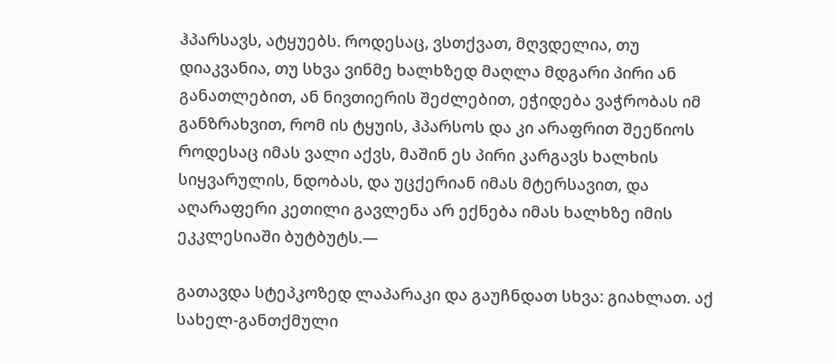ჰპარსავს, ატყუებს. როდესაც, ვსთქვათ, მღვდელია, თუ დიაკვანია, თუ სხვა ვინმე ხალხზედ მაღლა მდგარი პირი ან განათლებით, ან ნივთიერის შეძლებით, ეჭიდება ვაჭრობას იმ განზრახვით, რომ ის ტყუის, ჰპარსოს და კი არაფრით შეეწიოს როდესაც იმას ვალი აქვს, მაშინ ეს პირი კარგავს ხალხის სიყვარულის, ნდობას, და უცქერიან იმას მტერსავით, და აღარაფერი კეთილი გავლენა არ ექნება იმას ხალხზე იმის ეკკლესიაში ბუტბუტს.—

გათავდა სტეპკოზედ ლაპარაკი და გაუჩნდათ სხვა: გიახლათ. აქ სახელ-განთქმული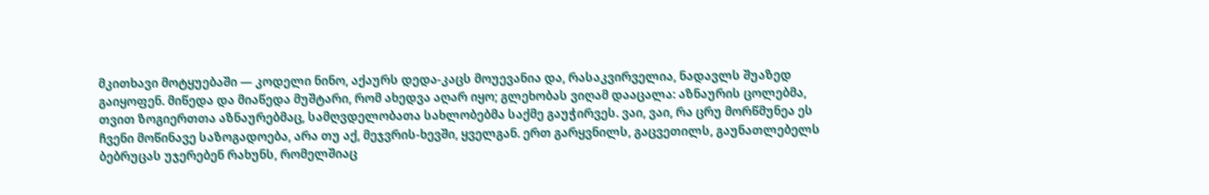მკითხავი მოტყუებაში — კოდელი ნინო, აქაურს დედა-კაცს მოუევანია და, რასაკვირველია, ნადავლს შუაზედ გაიყოფენ. მიწედა და მიაწედა მუშტარი, რომ ახედვა აღარ იყო; გლეხობას ვიღამ დააცალა: აზნაურის ცოლებმა, თვით ზოგიერთთა აზნაურებმაც, სამღვდელობათა სახლობებმა საქმე გაუჭირვეს. ვაი, ვაი, რა ცრუ მორწმუნეა ეს ჩვენი მოწინავე საზოგადოება, არა თუ აქ, მეჯვრის-ხევში, ყველგან. ერთ გარყვნილს, გაცვეთილს, გაუნათლებელს ბებრუცას უჯერებენ რახუნს, რომელშიაც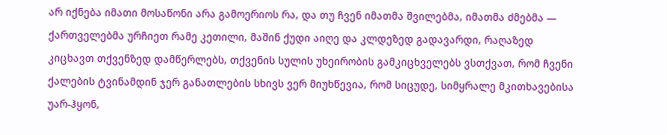არ იქნება იმათი მოსაწონი არა გამოერიოს რა, და თუ ჩვენ იმათმა შვილებმა, იმათმა ძმებმა — ქართველებმა ურჩიეთ რამე კეთილი, მაშინ ქუდი აიღე და კლდეზედ გადავარდი, რაღაზედ კიცხავთ თქვენზედ დამწერლებს, თქვენის სულის უხეირობის გამკიცხველებს ვსთქვათ, რომ ჩვენი ქალების ტვინამდინ ჯერ განათლების სხივს ვერ მიუხწევია, რომ სიცუდე, სიმყრალე მკითხავებისა უარ-ჰყონ,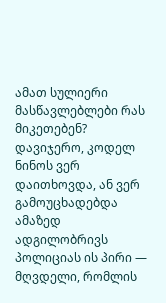ამათ სულიერი მასწავლებლები რას მიკეთებენ? დავიჯერო, კოდელ ნინოს ვერ დაითხოვდა, ან ვერ გამოუცხადებდა ამაზედ ადგილობრივს პოლიციას ის პირი — მღვდელი, რომლის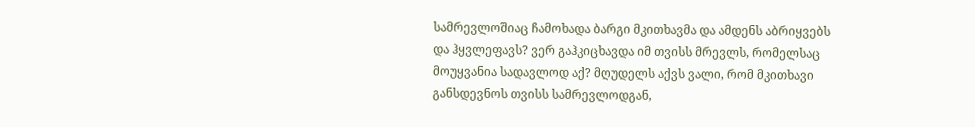სამრევლოშიაც ჩამოხადა ბარგი მკითხავმა და ამდენს აბრიყვებს და ჰყვლეფავს? ვერ გაჰკიცხავდა იმ თვისს მრევლს, რომელსაც მოუყვანია სადავლოდ აქ? მღუდელს აქვს ვალი, რომ მკითხავი განსდევნოს თვისს სამრევლოდგან,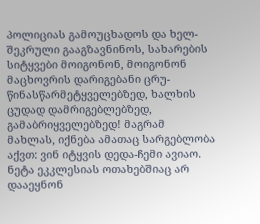პოლიციას გამოუცხადოს და ხელ-შეკრული გააგზავნინოს, სახარების სიტყვები მოიგონონ, მოიგონონ მაცხოვრის დარიგებანი ცრუ-წინასწარმეტყველებზედ, ხალხის ცუდად დამრიგებლებზედ, გამაბრიყველებზედ! მაგრამ მახლას, იქნება ამათაც სარგებლობა აქვთ: ვინ იტყვის დედა-ჩემი ავიაო. ნეტა ეკკლესიას ოთახებშიაც არ დააეყნონ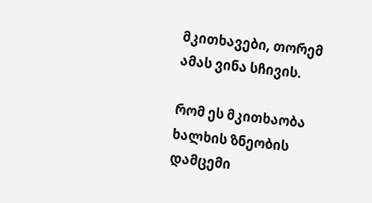მკითხავები, თორემ ამას ვინა სჩივის.

რომ ეს მკითხაობა ხალხის ზნეობის დამცემი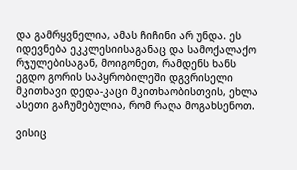და გამრყვნელია, ამას ჩიჩინი არ უნდა. ეს იდევნება ეკკლესიისაგანაც და სამოქალაქო რჯულებისაგან, მოიგონეთ, რამდენს ხანს ეგდო გორის საპყრობილეში დგვრისელი მკითხავი დედა-კაცი მკითხაობისთვის, ეხლა ასეთი გაჩუმებულია, რომ რაღა მოგახსენოთ.

ვისიც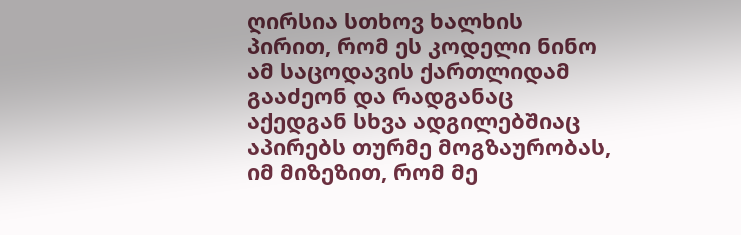ღირსია სთხოვ ხალხის პირით, რომ ეს კოდელი ნინო ამ საცოდავის ქართლიდამ გააძეონ და რადგანაც აქედგან სხვა ადგილებშიაც აპირებს თურმე მოგზაურობას, იმ მიზეზით, რომ მე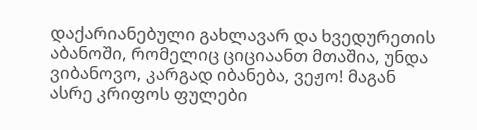დაქარიანებული გახლავარ და ხვედურეთის აბანოში, რომელიც ციციაანთ მთაშია, უნდა ვიბანოვო, კარგად იბანება, ვეჟო! მაგან ასრე კრიფოს ფულები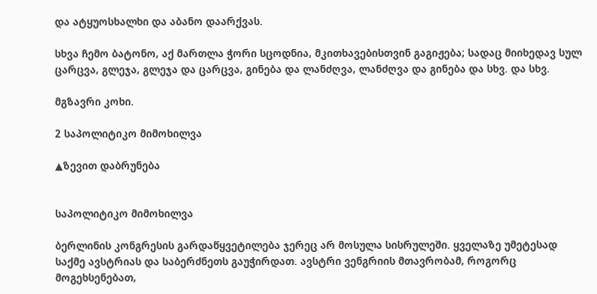და ატყუოსხალხი და აბანო დაარქვას.

სხვა ჩემო ბატონო, აქ მართლა ჭორი სცოდნია, მკითხავებისთვინ გაგიჟება; სადაც მიიხედავ სულ ცარცვა, გლეჯა, გლეჯა და ცარცვა, გინება და ლანძღვა, ლანძღვა და გინება და სხვ. და სხვ.

მგზავრი კოხი.

2 საპოლიტიკო მიმოხილვა

▲ზევით დაბრუნება


საპოლიტიკო მიმოხილვა

ბერლინის კონგრესის გარდაწყვეტილება ჯერეც არ მოსულა სისრულეში. ყველაზე უმეტესად საქმე ავსტრიას და საბერძნეთს გაუჭირდათ. ავსტრი ვენგრიის მთავრობამ, როგორც მოგეხსენებათ,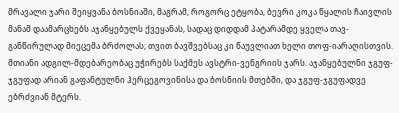მრავალი ჯარი შეიყვანა ბოსნიაში, მაგრამ, როგორც ეტყობა, ბევრი კოკა წყალის ჩაივლის მანამ დაამარცხებს აჯანყებულს ქვეყანას, სადაც დიდდამ პატარამდე ყველა თავ-განწირულად მიეცემა ბრძოლას; თვით ბავშვებსაც კი წაუვლიათ ხელი თოფ-იარაღისთვის. მთიანი ადგილ-მდებარეობაც უჭირებს საქმეს ავსტრი-ვენგრიის ჯარს. აჯანყებულნი ჯგუფ-ჯგუფად არიან გაფანტულნი ჰერცეგოვინისა და ბოსნიის მთებში, და ჯგუფ-ჯგუფადვე ებრძვიან მტერს.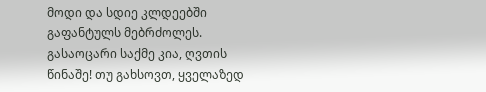მოდი და სდიე კლდეებში გაფანტულს მებრძოლეს. გასაოცარი საქმე კია, ღვთის წინაშე! თუ გახსოვთ, ყველაზედ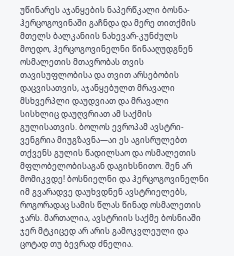უწინარეს აჯანყების ნაპერწკალი ბოსნა-ჰერცოგოვინაში გაჩნდა და მერე თითქმის მთელს ბალკანიის ნახევარ-კუნძულს მოედო, ჰერცოგოვინელნი წინააღუდგნენ ოსმალეთის მთავრობას თვის თავისუფლობისა და თვით არსებობის დაცვისათვის, აჯანყებულთ მრავალი მსხვერპლი დაუდვიათ და მრავალი სისხლიც დაუღვრიათ ამ საქმის გულისათვის. ბოლოს ევროპამ ავსტრი-ვენგრია მიუგზავნა—აი ეს აგისრულებთ თქვენს გულის წადილსაო და ოსმალეთის მფლობელობისაგან დაგიხსნითო. შენ არ მომიკვდე! ბოსნიელნი და ჰერცოგოვინელნი იმ გვარადვე დაუხვდნენ ავსტრიელებს, როგორადაც სამის წლას წინად ოსმალეთის ჯარს. მართალია, ავსტრიის საქმე ბოსნიაში ჯერ მტკიცედ არ არის გამოკვლეული და ცოტად თუ ბევრად ძნელია.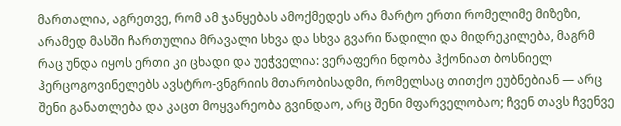მართალია, აგრეთვე, რომ ამ ჯანყებას ამოქმედეს არა მარტო ერთი რომელიმე მიზეზი, არამედ მასში ჩართულია მრავალი სხვა და სხვა გვარი წადილი და მიდრეკილება, მაგრმ რაც უნდა იყოს ერთი კი ცხადი და უეჭველია: ვერაფერი ნდობა ჰქონიათ ბოსნიელ ჰერცოგოვინელებს ავსტრო-ვნგრიის მთარობისადმი, რომელსაც თითქო ეუბნებიან — არც შენი განათლება და კაცთ მოყვარეობა გვინდაო, არც შენი მფარველობაო; ჩვენ თავს ჩვენვე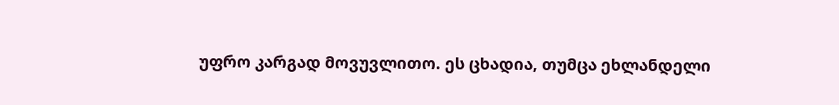უფრო კარგად მოვუვლითო. ეს ცხადია, თუმცა ეხლანდელი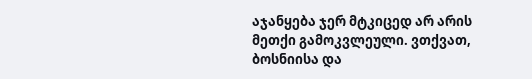აჯანყება ჯერ მტკიცედ არ არის მეთქი გამოკვლეული. ვთქვათ, ბოსნიისა და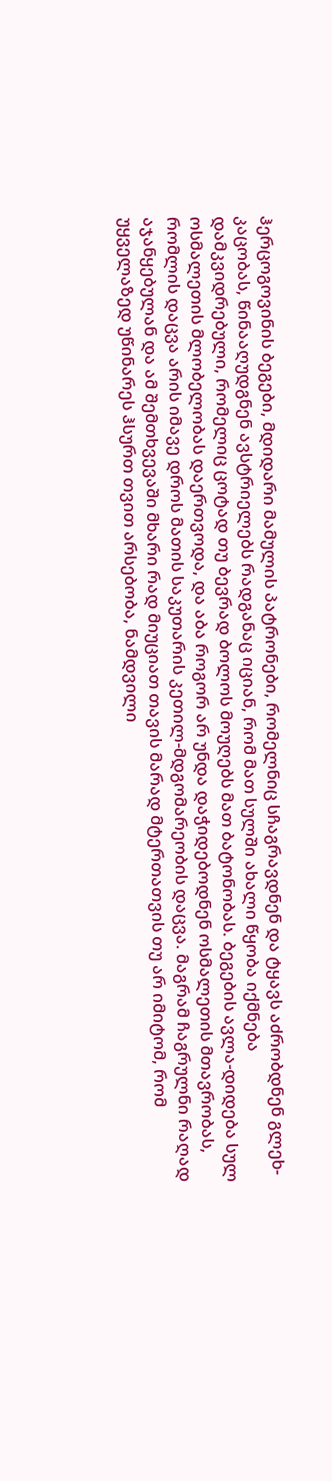ჰერცოგოვინის ბეგები, მდიდარი მამულის პატრონები, რომელნიც სჩაგრავდნენ და ტყავს აძრობდნენ გლეხ-კაცობას, წინააღუდგნენ ავსტრიელებს რადგანაც იციან, რომ მათ სულში ახალი წყობა იქმნება დამკვიდრებული, რომელიც ცოტად თუ ბევრად ბოლოს მოუღებს მათ ბატონობას. ბეგების ავლა-დიდება სულ ოსმალეთის მლობელობას დაერთვოდა, და აბა როგორ არ უნდა დაჭიდებოდნენ ოსმალეთის მთავრობას, რომლის დაცვა არის იმავე დროს მათის საკუთარის კეთილ-მდგომარეობის დაცვა. მაგრამ ჩაგრულნი რაღად აჯანყებულან და ამ შემთხვევაში მხარი რად მიუციათ თავის მარად მტერთათვის თუ არ იმიტომ, რომ უყველაზედ უწინარეს ჰსურთ თვით არსებობა, ნამდვილი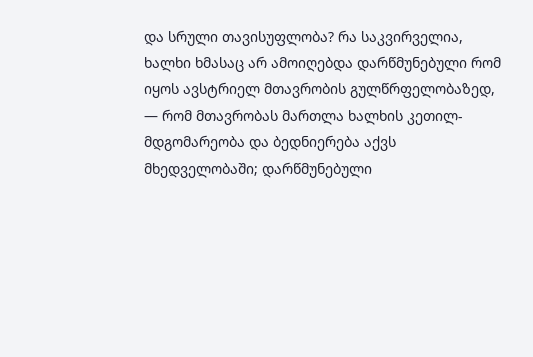და სრული თავისუფლობა? რა საკვირველია, ხალხი ხმასაც არ ამოიღებდა დარწმუნებული რომ იყოს ავსტრიელ მთავრობის გულწრფელობაზედ, — რომ მთავრობას მართლა ხალხის კეთილ-მდგომარეობა და ბედნიერება აქვს მხედველობაში; დარწმუნებული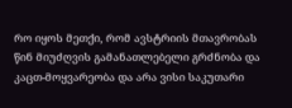რო იყოს მეთქი, რომ ავსტრიის მთავრობას წინ მიუძღვის გამანათლებელი გრძნობა და კაცთ-მოყვარეობა და არა ვისი საკუთარი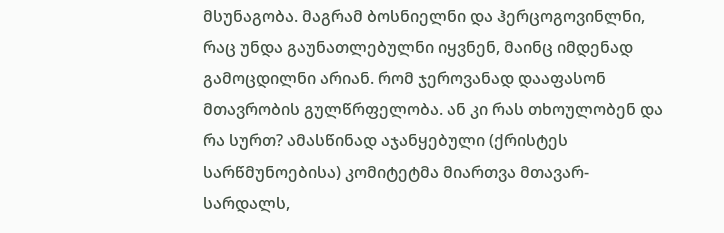მსუნაგობა. მაგრამ ბოსნიელნი და ჰერცოგოვინლნი, რაც უნდა გაუნათლებულნი იყვნენ, მაინც იმდენად გამოცდილნი არიან. რომ ჯეროვანად დააფასონ მთავრობის გულწრფელობა. ან კი რას თხოულობენ და რა სურთ? ამასწინად აჯანყებული (ქრისტეს სარწმუნოებისა) კომიტეტმა მიართვა მთავარ-სარდალს,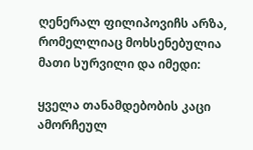ღენერალ ფილიპოვიჩს არზა, რომელლიაც მოხსენებულია მათი სურვილი და იმედი:

ყველა თანამდებობის კაცი ამორჩეულ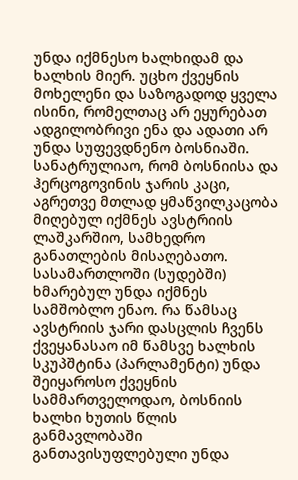უნდა იქმნესო ხალხიდამ და ხალხის მიერ. უცხო ქვეყნის მოხელენი და საზოგადოდ ყველა ისინი, რომელთაც არ ეყურებათ ადგილობრივი ენა და ადათი არ უნდა სუფევდნენო ბოსნიაში. სანატრულიაო, რომ ბოსნიისა და ჰერცოგოვინის ჯარის კაცი, აგრეთვე მთლად ყმაწვილკაცობა მიღებულ იქმნეს ავსტრიის ლაშკარშიო, სამხედრო განათლების მისაღებათო. სასამართლოში (სუდებში) ხმარებულ უნდა იქმნეს სამშობლო ენაო. რა წამსაც ავსტრიის ჯარი დასცლის ჩვენს ქვეყანასაო იმ წამსვე ხალხის სკუპშტინა (პარლამენტი) უნდა შეიყაროსო ქვეყნის სამმართველოდაო, ბოსნიის ხალხი ხუთის წლის განმავლობაში განთავისუფლებული უნდა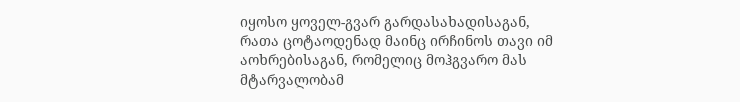იყოსო ყოველ-გვარ გარდასახადისაგან, რათა ცოტაოდენად მაინც ირჩინოს თავი იმ აოხრებისაგან, რომელიც მოჰგვარო მას მტარვალობამ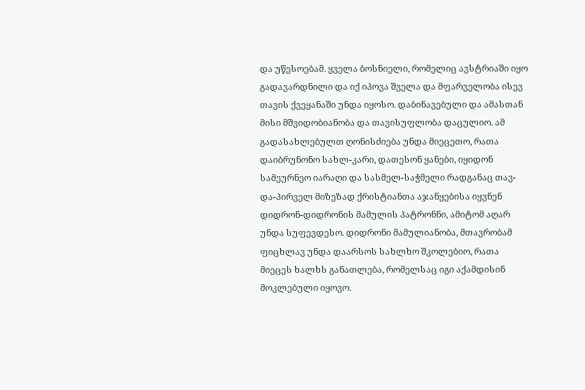და უწესოებამ. ყველა ბოსნიელი, რომელიც ავსტრიაში იყო გადავარდნილი და იქ იპოვა შველა და მფარველობა ისევ თავის ქვეყანაში უნდა იყოსო. დაბინავებული და ამასთან მისი მშვიდობიანობა და თავისუფლობა დაცულიო. ამ გადასახლებულთ ღონისძიება უნდა მიეცეთო, რათა დაიბრუნონო სახლ-კარი, დათესონ ყანები, იყიდონ სამეურნეო იარაღი და სასმელ-საჭმელი რადგანაც თავ-და-პირველ მიზეზად ქრისტიანთა აჯანყებისა იყვნენ დიდრონ-დიდრონის მამულის პატრონნი, ამიტომ აღარ უნდა სუფევდესო. დიდრონი მამულიანობა, მთავრობამ ფიცხლავ უნდა დაარსოს სახლხო შკოლებიო, რათა მიეცეს ხალხს განათლება, რომელსაც იგი აქამდისინ მოკლებული იყოვო.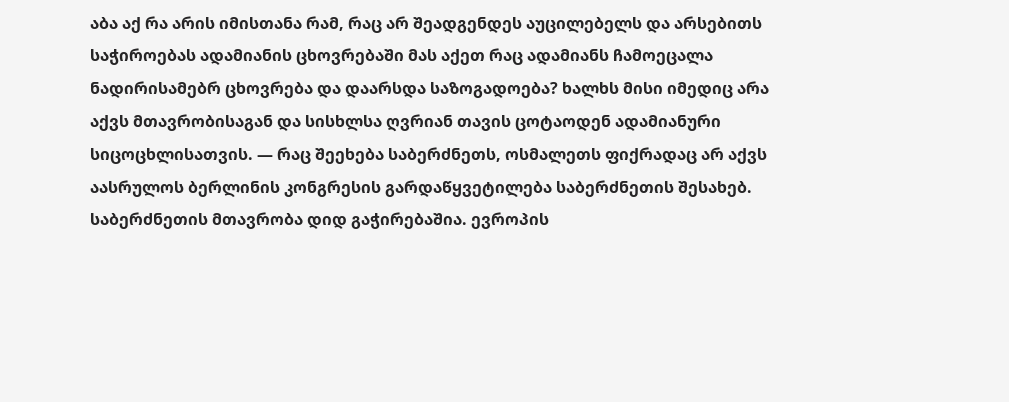აბა აქ რა არის იმისთანა რამ, რაც არ შეადგენდეს აუცილებელს და არსებითს საჭიროებას ადამიანის ცხოვრებაში მას აქეთ რაც ადამიანს ჩამოეცალა ნადირისამებრ ცხოვრება და დაარსდა საზოგადოება? ხალხს მისი იმედიც არა აქვს მთავრობისაგან და სისხლსა ღვრიან თავის ცოტაოდენ ადამიანური სიცოცხლისათვის. — რაც შეეხება საბერძნეთს, ოსმალეთს ფიქრადაც არ აქვს აასრულოს ბერლინის კონგრესის გარდაწყვეტილება საბერძნეთის შესახებ. საბერძნეთის მთავრობა დიდ გაჭირებაშია. ევროპის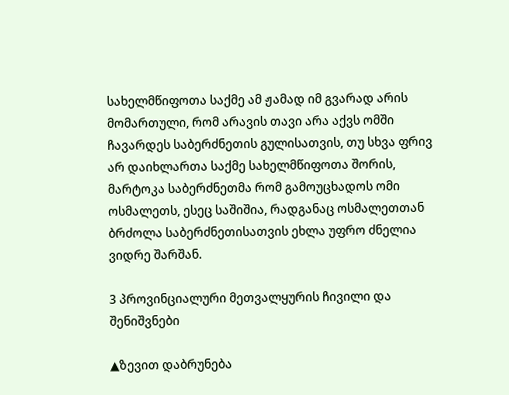სახელმწიფოთა საქმე ამ ჟამად იმ გვარად არის მომართული, რომ არავის თავი არა აქვს ომში ჩავარდეს საბერძნეთის გულისათვის, თუ სხვა ფრივ არ დაიხლართა საქმე სახელმწიფოთა შორის, მარტოკა საბერძნეთმა რომ გამოუცხადოს ომი ოსმალეთს, ესეც საშიშია, რადგანაც ოსმალეთთან ბრძოლა საბერძნეთისათვის ეხლა უფრო ძნელია ვიდრე შარშან.

3 პროვინციალური მეთვალყურის ჩივილი და შენიშვნები

▲ზევით დაბრუნება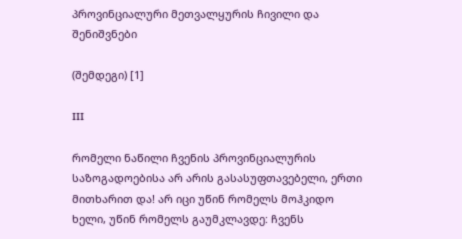პროვინციალური მეთვალყურის ჩივილი და შენიშვნები

(შემდეგი) [1]

III

რომელი ნაწილი ჩვენის პროვინციალურის საზოგადოებისა არ არის გასასუფთავებელი, ერთი მითხარით და! არ იცი უწინ რომელს მოჰკიდო ხელი, უწინ რომელს გაუმკლავდე: ჩვენს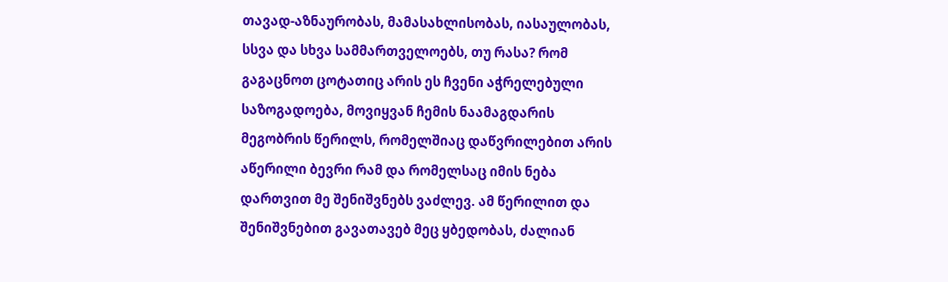თავად-აზნაურობას, მამასახლისობას, იასაულობას, სსვა და სხვა სამმართველოებს, თუ რასა? რომ გაგაცნოთ ცოტათიც არის ეს ჩვენი აჭრელებული საზოგადოება, მოვიყვან ჩემის ნაამაგდარის მეგობრის წერილს, რომელშიაც დაწვრილებით არის აწერილი ბევრი რამ და რომელსაც იმის ნება დართვით მე შენიშვნებს ვაძლევ. ამ წერილით და შენიშვნებით გავათავებ მეც ყბედობას, ძალიან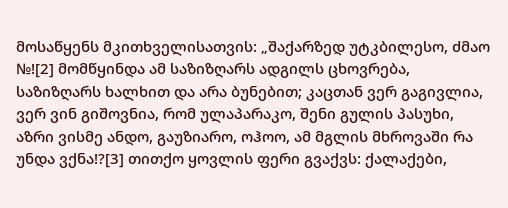მოსაწყენს მკითხველისათვის: „შაქარზედ უტკბილესო, ძმაო №![2] მომწყინდა ამ საზიზღარს ადგილს ცხოვრება, საზიზღარს ხალხით და არა ბუნებით; კაცთან ვერ გაგივლია, ვერ ვინ გიშოვნია, რომ ულაპარაკო, შენი გულის პასუხი, აზრი ვისმე ანდო, გაუზიარო, ოჰოო, ამ მგლის მხროვაში რა უნდა ვქნა!?[3] თითქო ყოვლის ფერი გვაქვს: ქალაქები,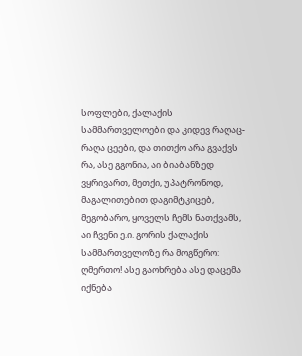სოფლები, ქალაქის სამმართველოები და კიდევ რაღაც-რაღა ცეები, და თითქო არა გვაქვს რა, ასე გგონია, აი ბიაბანზედ ვყრივართ, მეთქი, უპატრონოდ, მაგალითებით დაგიმტკიცებ, მეგობარო, ყოველს ჩემს ნათქვამს, აი ჩვენი ე.ი. გორის ქალაქის სამმართველოზე რა მოგწერო: ღმერთო! ასე გაოხრება ასე დაცემა იქნება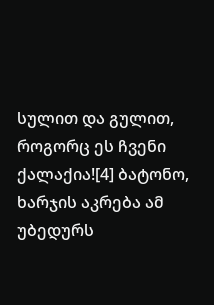სულით და გულით, როგორც ეს ჩვენი ქალაქია![4] ბატონო, ხარჯის აკრება ამ უბედურს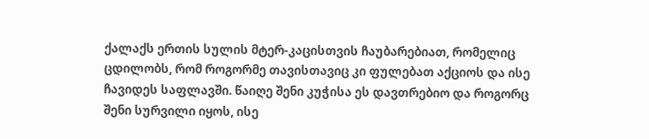ქალაქს ერთის სულის მტერ-კაცისთვის ჩაუბარებიათ, რომელიც ცდილობს, რომ როგორმე თავისთავიც კი ფულებათ აქციოს და ისე ჩავიდეს საფლავში. წაიღე შენი კუჭისა ეს დავთრებიო და როგორც შენი სურვილი იყოს, ისე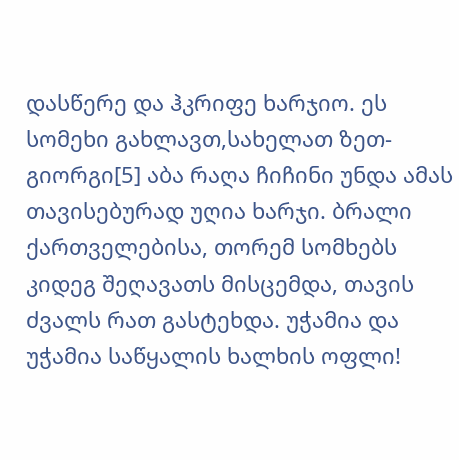დასწერე და ჰკრიფე ხარჯიო. ეს სომეხი გახლავთ,სახელათ ზეთ-გიორგი[5] აბა რაღა ჩიჩინი უნდა ამას თავისებურად უღია ხარჯი. ბრალი ქართველებისა, თორემ სომხებს კიდეგ შეღავათს მისცემდა, თავის ძვალს რათ გასტეხდა. უჭამია და უჭამია საწყალის ხალხის ოფლი!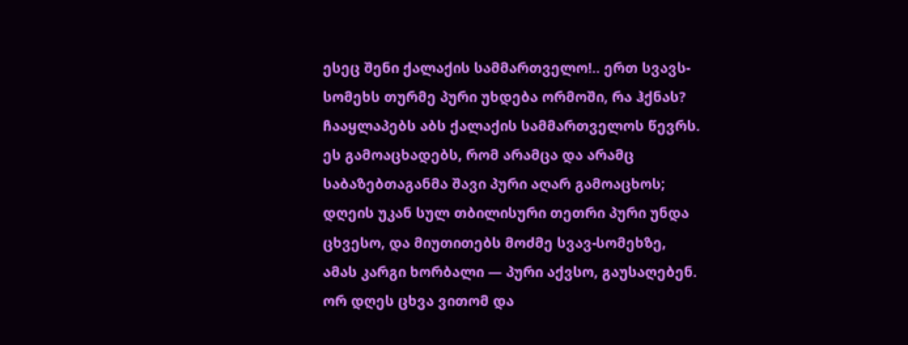ესეც შენი ქალაქის სამმართველო!.. ერთ სვავს-სომეხს თურმე პური უხდება ორმოში, რა ჰქნას? ჩააყლაპებს აბს ქალაქის სამმართველოს წევრს. ეს გამოაცხადებს, რომ არამცა და არამც საბაზებთაგანმა შავი პური აღარ გამოაცხოს; დღეის უკან სულ თბილისური თეთრი პური უნდა ცხვესო, და მიუთითებს მოძმე სვავ-სომეხზე, ამას კარგი ხორბალი — პური აქვსო, გაუსაღებენ. ორ დღეს ცხვა ვითომ და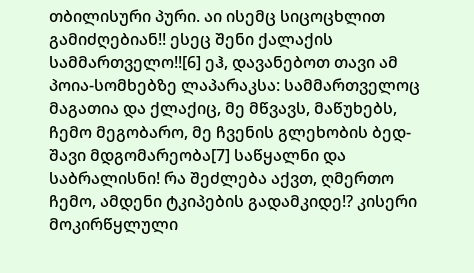თბილისური პური. აი ისემც სიცოცხლით გამიძღებიან!! ესეც შენი ქალაქის სამმართველო!![6] ეჰ, დავანებოთ თავი ამ პოია-სომხებზე ლაპარაკსა: სამმართველოც მაგათია და ქლაქიც, მე მწვავს, მაწუხებს, ჩემო მეგობარო, მე ჩვენის გლეხობის ბედ-შავი მდგომარეობა[7] საწყალნი და საბრალისნი! რა შეძლება აქვთ, ღმერთო ჩემო, ამდენი ტკიპების გადამკიდე!? კისერი მოკირწყლული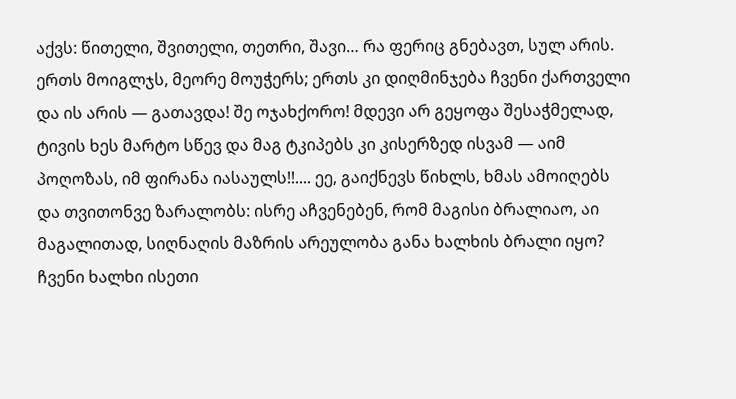აქვს: წითელი, შვითელი, თეთრი, შავი… რა ფერიც გნებავთ, სულ არის. ერთს მოიგლჯს, მეორე მოუჭერს; ერთს კი დიღმინჯება ჩვენი ქართველი და ის არის — გათავდა! შე ოჯახქორო! მდევი არ გეყოფა შესაჭმელად, ტივის ხეს მარტო სწევ და მაგ ტკიპებს კი კისერზედ ისვამ — აიმ პოღოზას, იმ ფირანა იასაულს!!.... ეე, გაიქნევს წიხლს, ხმას ამოიღებს და თვითონვე ზარალობს: ისრე აჩვენებენ, რომ მაგისი ბრალიაო, აი მაგალითად, სიღნაღის მაზრის არეულობა განა ხალხის ბრალი იყო? ჩვენი ხალხი ისეთი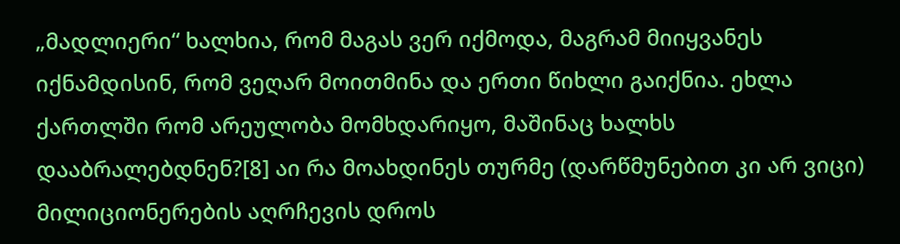„მადლიერი“ ხალხია, რომ მაგას ვერ იქმოდა, მაგრამ მიიყვანეს იქნამდისინ, რომ ვეღარ მოითმინა და ერთი წიხლი გაიქნია. ეხლა ქართლში რომ არეულობა მომხდარიყო, მაშინაც ხალხს დააბრალებდნენ?[8] აი რა მოახდინეს თურმე (დარწმუნებით კი არ ვიცი) მილიციონერების აღრჩევის დროს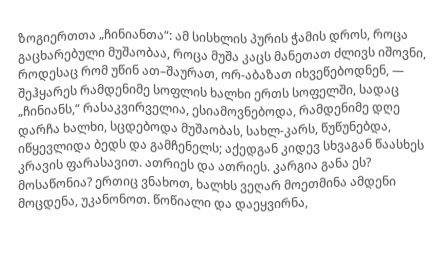ზოგიერთთა „ჩინიანთა“: ამ სისხლის პურის ჭამის დროს, როცა გაცხარებული მუშაობაა, როცა მუშა კაცს მანეთათ ძლივს იშოვნი, როდესაც რომ უწინ ათ–შაურათ, ორ-აბაზათ იხვეწებოდნენ, — შეჰყარეს რამდენიმე სოფლის ხალხი ერთს სოფელში, სადაც „ჩინიანს,“ რასაკვირველია, ესიამოვნებოდა, რამდენიმე დღე დარჩა ხალხი, სცდებოდა მუშაობას, სახლ-კარს, წუწუნებდა, იწყევლიდა ბედს და გამჩენელს; აქედგან კიდევ სხვაგან წაასხეს კრავის ფარასავით. ათრიეს და ათრიეს. კარგია განა ეს? მოსაწონია? ერთიც ვნახოთ, ხალხს ვეღარ მოეთმინა ამდენი მოცდენა, უკანონოთ. წოწიალი და დაეყვირნა,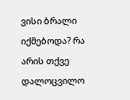ვისი ბრალი იქმებოდა? რა არის თქვე დალოცვილო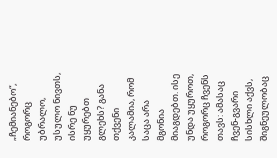„ჩემიანებო“, როგორც უბრალო, უსულო ნივთს, ისრე ნუ უყურებთ გლეხს? განა თქვენი კალამია, რომ საცა არა მგონია მიაგდებთ. ისე უნდა უყუროთ, როგორც ჩვენს თავს: ამასაც ჩვენ-გვარი სისხლი აქვს, შიგნეულობაც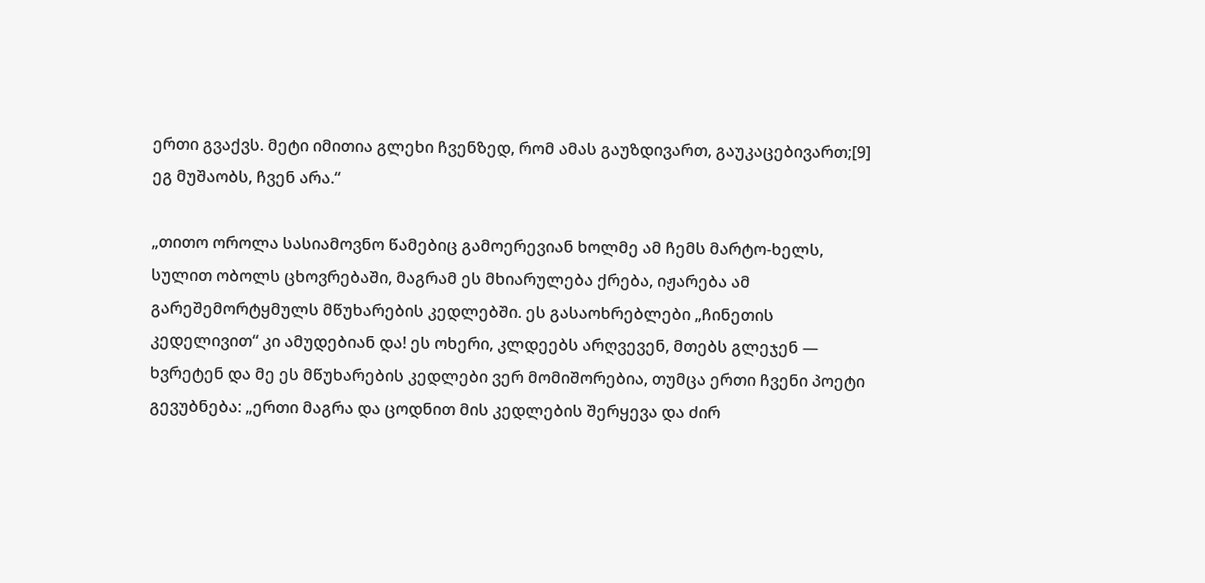ერთი გვაქვს. მეტი იმითია გლეხი ჩვენზედ, რომ ამას გაუზდივართ, გაუკაცებივართ;[9] ეგ მუშაობს, ჩვენ არა.“

„თითო ოროლა სასიამოვნო წამებიც გამოერევიან ხოლმე ამ ჩემს მარტო-ხელს, სულით ობოლს ცხოვრებაში, მაგრამ ეს მხიარულება ქრება, იჟარება ამ გარეშემორტყმულს მწუხარების კედლებში. ეს გასაოხრებლები „ჩინეთის კედელივით“ კი ამუდებიან და! ეს ოხერი, კლდეებს არღვევენ, მთებს გლეჯენ — ხვრეტენ და მე ეს მწუხარების კედლები ვერ მომიშორებია, თუმცა ერთი ჩვენი პოეტი გევუბნება: „ერთი მაგრა და ცოდნით მის კედლების შერყევა და ძირ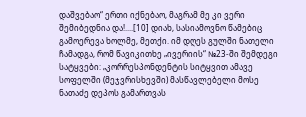დაშვებაო“ ერთი იქნებაო, მაგრამ მე კი ვერი შემიბედნია და!....[10] დიახ, სასიამოვნო წამებიც გამოერევა ხოლმე, მეთქი. იმ დღეს გულში ნათელი ჩამადგა, რომ წავიკითხე „ივერიის“ №23-ში შემდეგი სატყვები: „კორრესპონდენტის სიტყვით ამავე სოფელში (მეჯვრისხევში) მასწავლებელი მოსე ნათაძე დეპოს გამართვას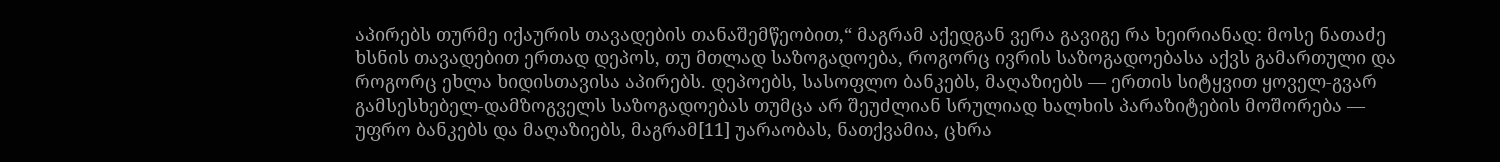აპირებს თურმე იქაურის თავადების თანაშემწეობით,“ მაგრამ აქედგან ვერა გავიგე რა ხეირიანად: მოსე ნათაძე ხსნის თავადებით ერთად დეპოს, თუ მთლად საზოგადოება, როგორც ივრის საზოგადოებასა აქვს გამართული და როგორც ეხლა ხიდისთავისა აპირებს. დეპოებს, სასოფლო ბანკებს, მაღაზიებს — ერთის სიტყვით ყოველ-გვარ გამსესხებელ-დამზოგველს საზოგადოებას თუმცა არ შეუძლიან სრულიად ხალხის პარაზიტების მოშორება — უფრო ბანკებს და მაღაზიებს, მაგრამ[11] უარაობას, ნათქვამია, ცხრა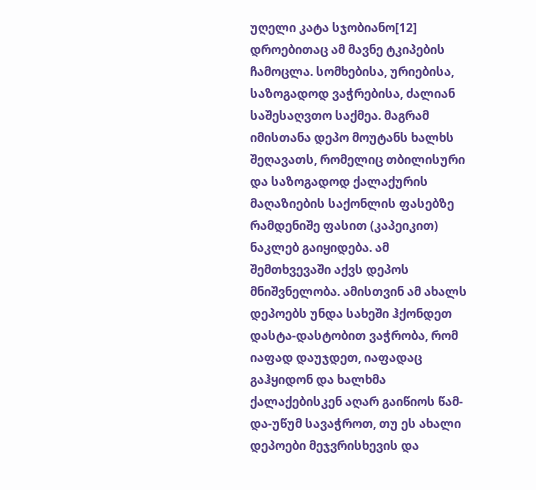უღელი კატა სჯობიანო[12] დროებითაც ამ მავნე ტკიპების ჩამოცლა. სომხებისა, ურიებისა, საზოგადოდ ვაჭრებისა, ძალიან საშესაღვთო საქმეა. მაგრამ იმისთანა დეპო მოუტანს ხალხს შეღავათს, რომელიც თბილისური და საზოგადოდ ქალაქურის მაღაზიების საქონლის ფასებზე რამდენიშე ფასით (კაპეიკით) ნაკლებ გაიყიდება. ამ შემთხვევაში აქვს დეპოს მნიშვნელობა. ამისთვინ ამ ახალს დეპოებს უნდა სახეში ჰქონდეთ დასტა-დასტობით ვაჭრობა, რომ იაფად დაუჯდეთ, იაფადაც გაჰყიდონ და ხალხმა ქალაქებისკენ აღარ გაიწიოს წამ-და-უწუმ სავაჭროთ, თუ ეს ახალი დეპოები მეჯვრისხევის და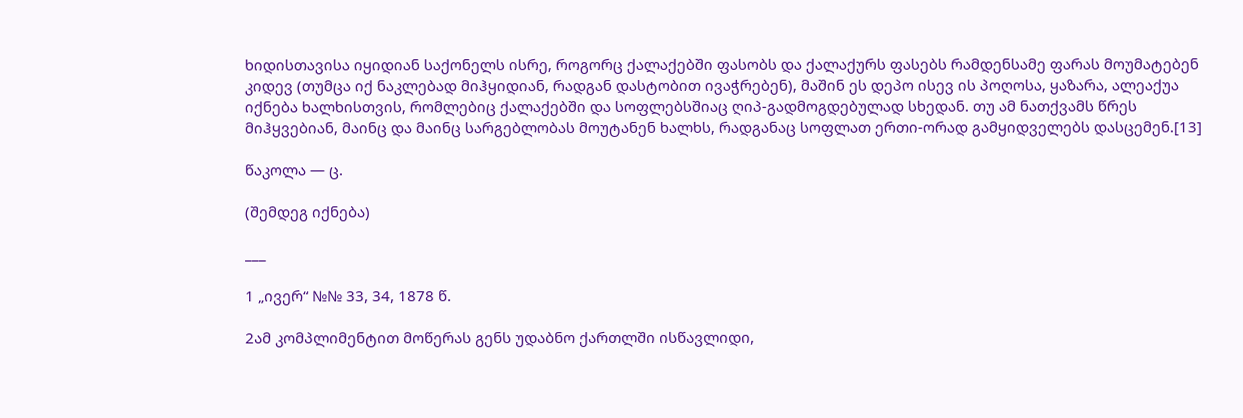ხიდისთავისა იყიდიან საქონელს ისრე, როგორც ქალაქებში ფასობს და ქალაქურს ფასებს რამდენსამე ფარას მოუმატებენ კიდევ (თუმცა იქ ნაკლებად მიჰყიდიან, რადგან დასტობით ივაჭრებენ), მაშინ ეს დეპო ისევ ის პოღოსა, ყაზარა, ალეაქუა იქნება ხალხისთვის, რომლებიც ქალაქებში და სოფლებსშიაც ღიპ-გადმოგდებულად სხედან. თუ ამ ნათქვამს წრეს მიჰყვებიან, მაინც და მაინც სარგებლობას მოუტანენ ხალხს, რადგანაც სოფლათ ერთი-ორად გამყიდველებს დასცემენ.[13]

წაკოლა — ც.

(შემდეგ იქნება)

___

1 „ივერ“ №№ 33, 34, 1878 წ.

2ამ კომპლიმენტით მოწერას გენს უდაბნო ქართლში ისწავლიდი,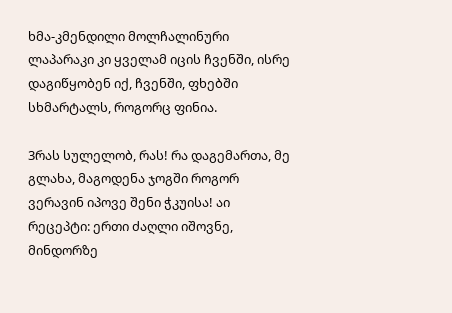ხმა-კმენდილი მოლჩალინური ლაპარაკი კი ყველამ იცის ჩვენში, ისრე დაგიწყობენ იქ, ჩვენში, ფხებში სხმარტალს, როგორც ფინია.

3რას სულელობ, რას! რა დაგემართა, მე გლახა, მაგოდენა ჯოგში როგორ ვერავინ იპოვე შენი ჭკუისა! აი რეცეპტი: ერთი ძაღლი იშოვნე, მინდორზე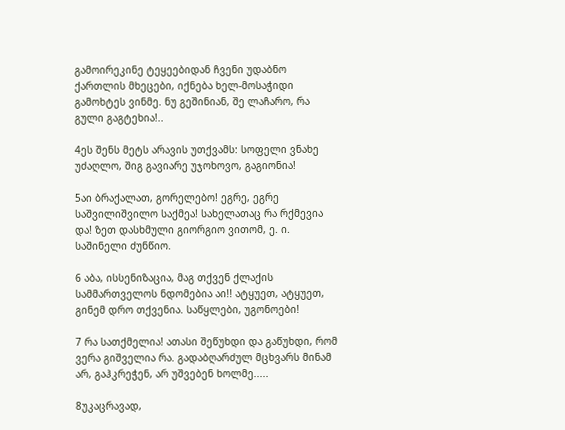გამოირეკინე ტეყეებიდან ჩვენი უდაბნო ქართლის მხეცები, იქნება ხელ-მოსაჭიდი გამოხტეს ვინმე. ნუ გეშინიან, შე ლაჩარო, რა გული გაგტეხია!..

4ეს შენს მეტს არავის უთქვამს: სოფელი ვნახე უძაღლო, შიგ გავიარე უჯოხოვო, გაგიონია!

5აი ბრაქალათ, გორელებო! ეგრე, ეგრე საშვილიშვილო საქმეა! სახელათაც რა რქმევია და! ზეთ დასხმული გიორგიო ვითომ, ე. ი. საშინელი ძუნწიო.

6 აბა, ისსენიზაცია, მაგ თქვენ ქლაქის სამმართველოს ნდომებია აი!! ატყუეთ, ატყუეთ, გინემ დრო თქვენია. საწყლები, უგონოები!

7 რა სათქმელია! ათასი შეწუხდი და გაწუხდი, რომ ვერა გიშველია რა. გადაბღარძულ მცხვარს მინამ არ, გაჰკრეჭენ, არ უშვებენ ხოლმე.....

8უკაცრავად,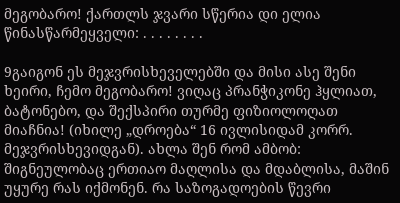მეგობარო! ქართლს ჯვარი სწერია დი ელია წინასწარმეყველი: . . . . . . . .

9გაიგონ ეს მეჯვრისხეველებში და მისი ასე შენი ხეირი, ჩემო მეგობარო! ვიღაც პრანჭიკონე ჰყლიათ, ბატონებო, და შექსპირი თურმე ფიზიოლოღათ მიაჩნია! (იხილე „დროება“ 16 ივლისიდამ კორრ. მეჯვრისხევიდგან). ახლა შენ რომ ამბობ: შიგნეულობაც ერთიაო მაღლისა და მდაბლისა, მაშინ უყურე რას იქმონენ. რა საზოგადოების წევრი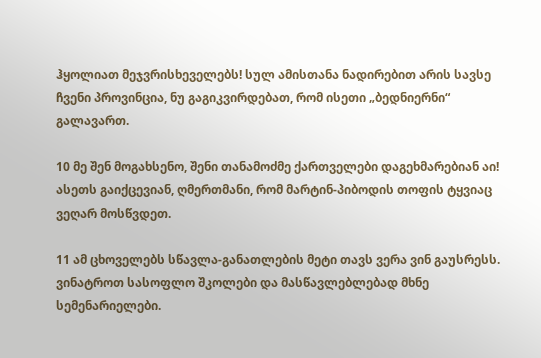ჰყოლიათ მეჯვრისხეველებს! სულ ამისთანა ნადირებით არის სავსე ჩვენი პროვინცია, ნუ გაგიკვირდებათ, რომ ისეთი „ბედნიერნი“ გალავართ.

10 მე შენ მოგახსენო, შენი თანამოძმე ქართველები დაგეხმარებიან აი! ასეთს გაიქცევიან, ღმერთმანი, რომ მარტინ-პიბოდის თოფის ტყვიაც ვეღარ მოსწვდეთ.

11 ამ ცხოველებს სწავლა-განათლების მეტი თავს ვერა ვინ გაუსრესს. ვინატროთ სასოფლო შკოლები და მასწავლებლებად მხნე სემენარიელები.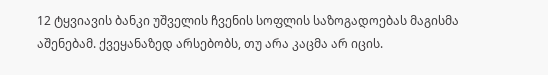12 ტყვიავის ბანკი უშველის ჩვენის სოფლის საზოგადოებას მაგისმა აშენებამ. ქვეყანაზედ არსებობს, თუ არა კაცმა არ იცის.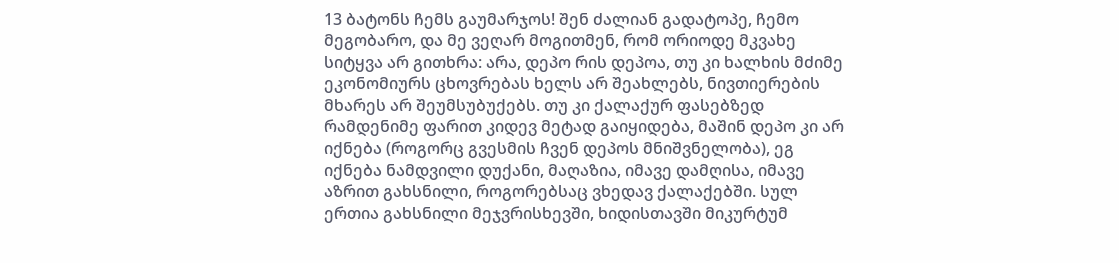13 ბატონს ჩემს გაუმარჯოს! შენ ძალიან გადატოპე, ჩემო მეგობარო, და მე ვეღარ მოგითმენ, რომ ორიოდე მკვახე სიტყვა არ გითხრა: არა, დეპო რის დეპოა, თუ კი ხალხის მძიმე ეკონომიურს ცხოვრებას ხელს არ შეახლებს, ნივთიერების მხარეს არ შეუმსუბუქებს. თუ კი ქალაქურ ფასებზედ რამდენიმე ფარით კიდევ მეტად გაიყიდება, მაშინ დეპო კი არ იქნება (როგორც გვესმის ჩვენ დეპოს მნიშვნელობა), ეგ იქნება ნამდვილი დუქანი, მაღაზია, იმავე დამღისა, იმავე აზრით გახსნილი, როგორებსაც ვხედავ ქალაქებში. სულ ერთია გახსნილი მეჯვრისხევში, ხიდისთავში მიკურტუმ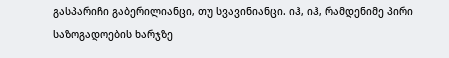გასპარიჩი გაბერილიანცი, თუ სვავინიანცი. იჰ, იჰ, რამდენიმე პირი საზოგადოების ხარჯზე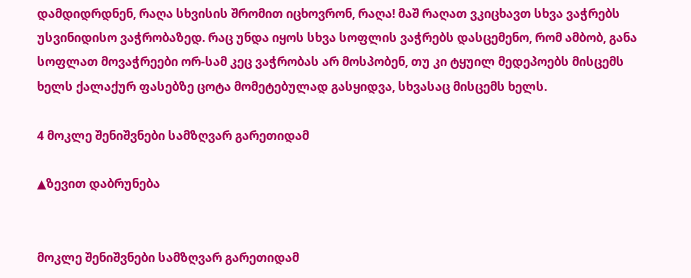დამდიდრდნენ, რაღა სხვისის შრომით იცხოვრონ, რაღა! მაშ რაღათ ვკიცხავთ სხვა ვაჭრებს უსვინიდისო ვაჭრობაზედ. რაც უნდა იყოს სხვა სოფლის ვაჭრებს დასცემენო, რომ ამბობ, განა სოფლათ მოვაჭრეები ორ-სამ კეც ვაჭრობას არ მოსპობენ, თუ კი ტყუილ მედეპოებს მისცემს ხელს ქალაქურ ფასებზე ცოტა მომეტებულად გასყიდვა, სხვასაც მისცემს ხელს.

4 მოკლე შენიშვნები სამზღვარ გარეთიდამ

▲ზევით დაბრუნება


მოკლე შენიშვნები სამზღვარ გარეთიდამ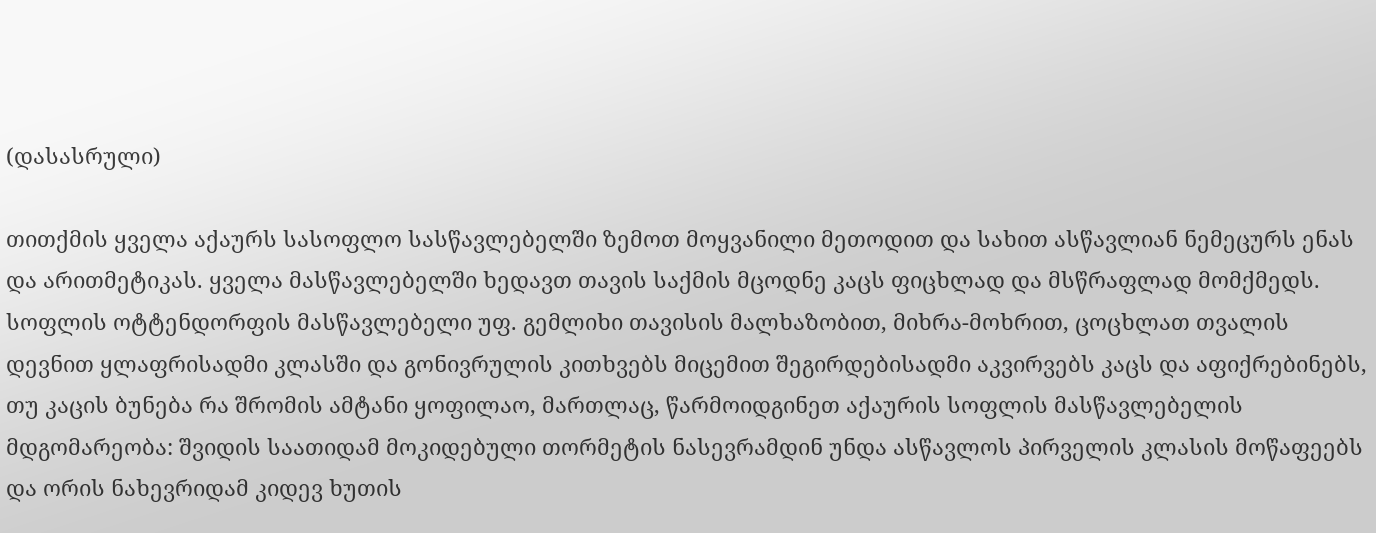(დასასრული)

თითქმის ყველა აქაურს სასოფლო სასწავლებელში ზემოთ მოყვანილი მეთოდით და სახით ასწავლიან ნემეცურს ენას და არითმეტიკას. ყველა მასწავლებელში ხედავთ თავის საქმის მცოდნე კაცს ფიცხლად და მსწრაფლად მომქმედს. სოფლის ოტტენდორფის მასწავლებელი უფ. გემლიხი თავისის მალხაზობით, მიხრა-მოხრით, ცოცხლათ თვალის დევნით ყლაფრისადმი კლასში და გონივრულის კითხვებს მიცემით შეგირდებისადმი აკვირვებს კაცს და აფიქრებინებს, თუ კაცის ბუნება რა შრომის ამტანი ყოფილაო, მართლაც, წარმოიდგინეთ აქაურის სოფლის მასწავლებელის მდგომარეობა: შვიდის საათიდამ მოკიდებული თორმეტის ნასევრამდინ უნდა ასწავლოს პირველის კლასის მოწაფეებს და ორის ნახევრიდამ კიდევ ხუთის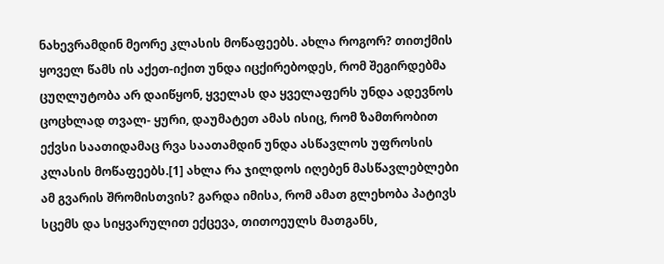ნახევრამდინ მეორე კლასის მოწაფეებს. ახლა როგორ? თითქმის ყოველ წამს ის აქეთ-იქით უნდა იცქირებოდეს, რომ შეგირდებმა ცუღლუტობა არ დაიწყონ, ყველას და ყველაფერს უნდა ადევნოს ცოცხლად თვალ- ყური, დაუმატეთ ამას ისიც, რომ ზამთრობით ექვსი საათიდამაც რვა საათამდინ უნდა ასწავლოს უფროსის კლასის მოწაფეებს.[1] ახლა რა ჯილდოს იღებენ მასწავლებლები ამ გვარის შრომისთვის? გარდა იმისა, რომ ამათ გლეხობა პატივს სცემს და სიყვარულით ექცევა, თითოეულს მათგანს,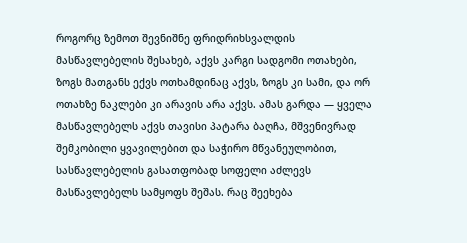როგორც ზემოთ შევნიშნე ფრიდრიხსვალდის მასწავლებელის შესახებ, აქვს კარგი სადგომი ოთახები, ზოგს მათგანს ექვს ოთხამდინაც აქვს, ზოგს კი სამი, და ორ ოთახზე ნაკლები კი არავის არა აქვს. ამას გარდა — ყველა მასწავლებელს აქვს თავისი პატარა ბაღჩა, მშვენივრად შემკობილი ყვავილებით და საჭირო მწვანეულობით, სასწავლებელის გასათფობად სოფელი აძლევს მასწავლებელს სამყოფს შეშას. რაც შეეხება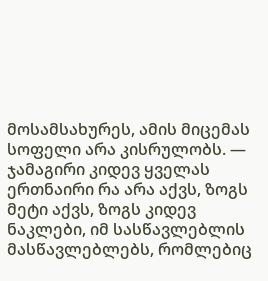მოსამსახურეს, ამის მიცემას სოფელი არა კისრულობს. — ჯამაგირი კიდევ ყველას ერთნაირი რა არა აქვს, ზოგს მეტი აქვს, ზოგს კიდევ ნაკლები, იმ სასწავლებლის მასწავლებლებს, რომლებიც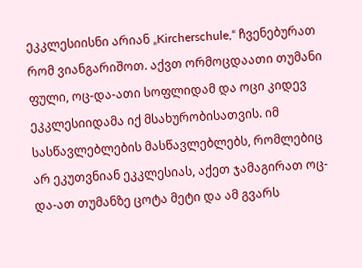ეკკლესიისნი არიან „Kircherschule,“ ჩვენებურათ რომ ვიანგარიშოთ. აქვთ ორმოცდაათი თუმანი ფული, ოც-და-ათი სოფლიდამ და ოცი კიდევ ეკკლესიიდამა იქ მსახურობისათვის. იმ სასწავლებლების მასწავლებლებს, რომლებიც არ ეკუთვნიან ეკკლესიას, აქეთ ჯამაგირათ ოც-და-ათ თუმანზე ცოტა მეტი და ამ გვარს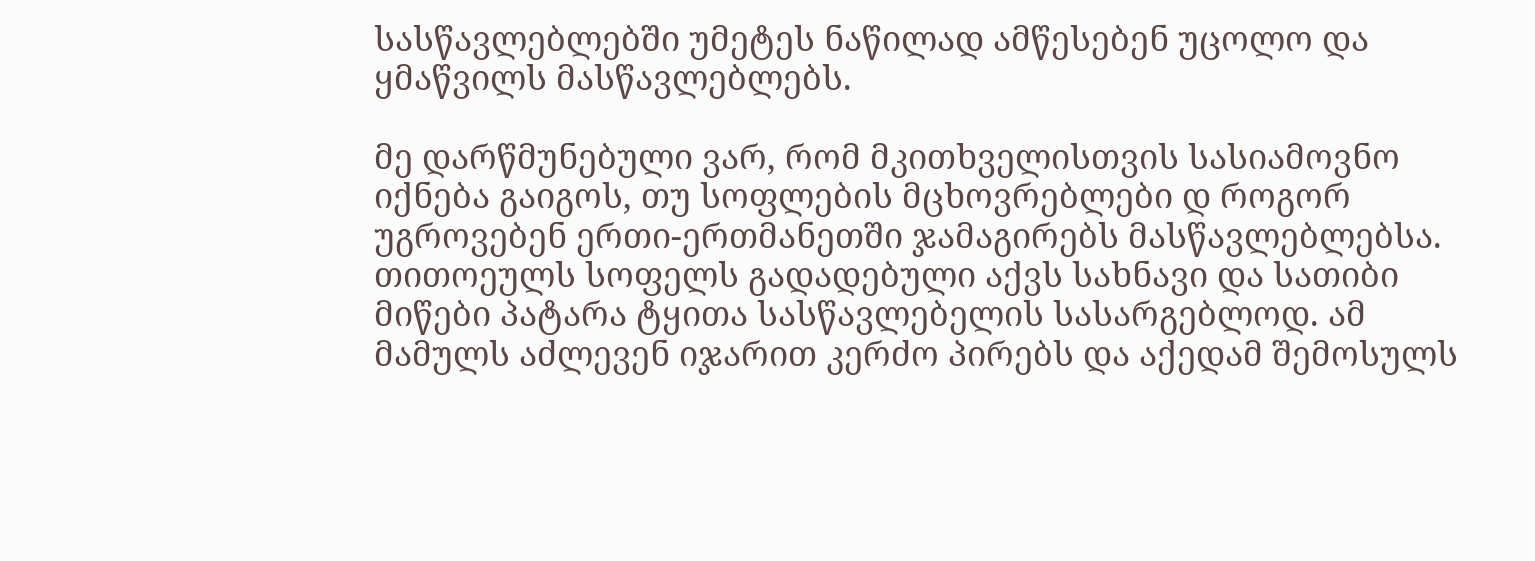სასწავლებლებში უმეტეს ნაწილად ამწესებენ უცოლო და ყმაწვილს მასწავლებლებს.

მე დარწმუნებული ვარ, რომ მკითხველისთვის სასიამოვნო იქნება გაიგოს, თუ სოფლების მცხოვრებლები დ როგორ უგროვებენ ერთი-ერთმანეთში ჯამაგირებს მასწავლებლებსა. თითოეულს სოფელს გადადებული აქვს სახნავი და სათიბი მიწები პატარა ტყითა სასწავლებელის სასარგებლოდ. ამ მამულს აძლევენ იჯარით კერძო პირებს და აქედამ შემოსულს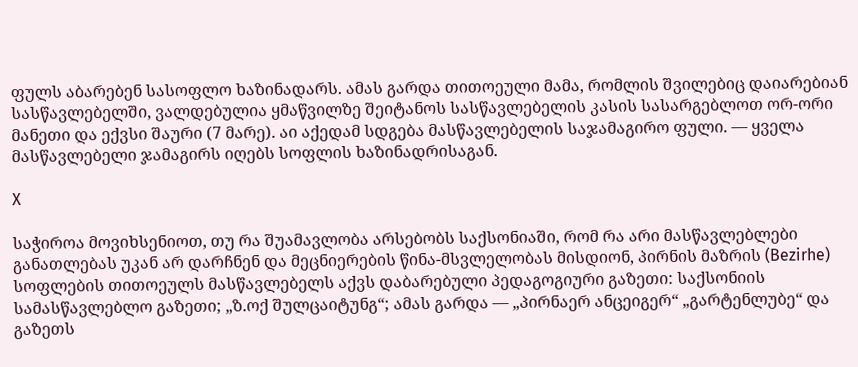ფულს აბარებენ სასოფლო ხაზინადარს. ამას გარდა თითოეული მამა, რომლის შვილებიც დაიარებიან სასწავლებელში, ვალდებულია ყმაწვილზე შეიტანოს სასწავლებელის კასის სასარგებლოთ ორ-ორი მანეთი და ექვსი შაური (7 მარე). აი აქედამ სდგება მასწავლებელის საჯამაგირო ფული. — ყველა მასწავლებელი ჯამაგირს იღებს სოფლის ხაზინადრისაგან.

X

საჭიროა მოვიხსენიოთ, თუ რა შუამავლობა არსებობს საქსონიაში, რომ რა არი მასწავლებლები განათლებას უკან არ დარჩნენ და მეცნიერების წინა-მსვლელობას მისდიონ, პირნის მაზრის (Bezirhe) სოფლების თითოეულს მასწავლებელს აქვს დაბარებული პედაგოგიური გაზეთი: საქსონიის სამასწავლებლო გაზეთი; „ზ.ოქ შულცაიტუნგ“; ამას გარდა — „პირნაერ ანცეიგერ“ „გარტენლუბე“ და გაზეთს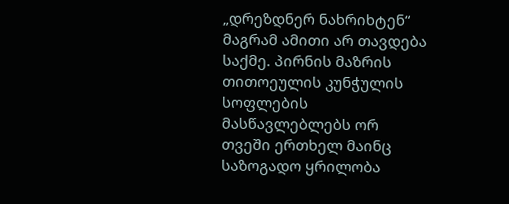„დრეზდნერ ნახრიხტენ“ მაგრამ ამითი არ თავდება საქმე. პირნის მაზრის თითოეულის კუნჭულის სოფლების მასწავლებლებს ორ თვეში ერთხელ მაინც საზოგადო ყრილობა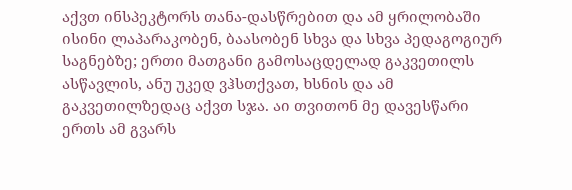აქვთ ინსპეკტორს თანა-დასწრებით და ამ ყრილობაში ისინი ლაპარაკობენ, ბაასობენ სხვა და სხვა პედაგოგიურ საგნებზე; ერთი მათგანი გამოსაცდელად გაკვეთილს ასწავლის, ანუ უკედ ვჰსთქვათ, ხსნის და ამ გაკვეთილზედაც აქვთ სჯა. აი თვითონ მე დავესწარი ერთს ამ გვარს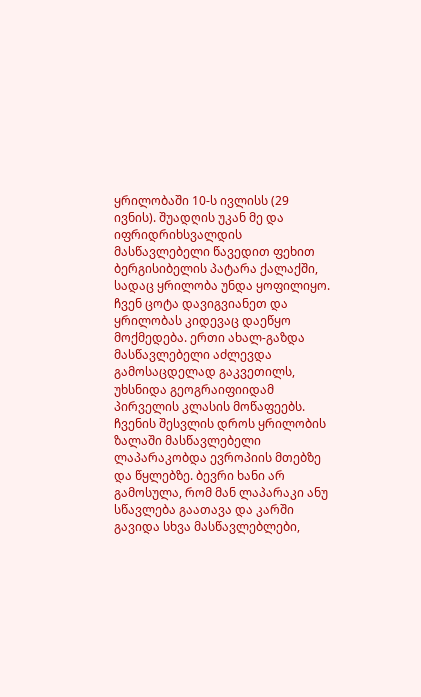ყრილობაში 10-ს ივლისს (29 ივნის). შუადღის უკან მე და იფრიდრიხსვალდის მასწავლებელი წავედით ფეხით ბერგისიბელის პატარა ქალაქში, სადაც ყრილობა უნდა ყოფილიყო. ჩვენ ცოტა დავიგვიანეთ და ყრილობას კიდევაც დაეწყო მოქმედება. ერთი ახალ-გაზდა მასწავლებელი აძლევდა გამოსაცდელად გაკვეთილს, უხსნიდა გეოგრაიფიიდამ პირველის კლასის მოწაფეებს. ჩვენის შესვლის დროს ყრილობის ზალაში მასწავლებელი ლაპარაკობდა ევროპიის მთებზე და წყლებზე. ბევრი ხანი არ გამოსულა, რომ მან ლაპარაკი ანუ სწავლება გაათავა და კარში გავიდა სხვა მასწავლებლები,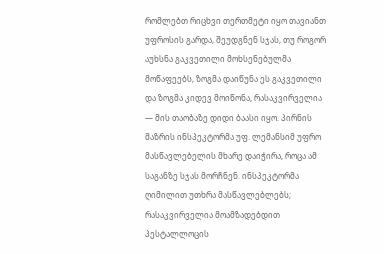რომლებთ რიცხვი თერთმეტი იყო თავიანთ უფროსის გარდა, შეუდგნენ სჯას, თუ როგორ აუხსნა გაკვეთილი მოხსენებულმა მოწაფეებს, ზოგმა დაიწუნა ეს გაკვეთილი და ზოგმა კიდევ მოიწონა, რასაკვირველია — მის თაობაზე დიდი ბაასი იყო. პირნის მაზრის ინსპეკტორმა უფ. ლემანსიმ უფრო მასწავლებელის მხარე დაიჭირა, როცა ამ საგანზე სჯას მორჩნენ. ინსპეკტორმა ღიმილით უთხრა მასწავლებლებს; რასაკვირველია მოამზადებდით პესტალლოცის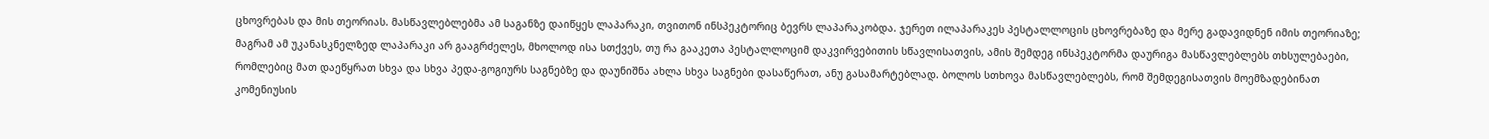ცხოვრებას და მის თეორიას. მასწავლებლებმა ამ საგანზე დაიწყეს ლაპარაკი, თვითონ ინსპეკტორიც ბევრს ლაპარაკობდა. ჯერეთ ილაპარაკეს პესტალლოცის ცხოვრებაზე და მერე გადავიდნენ იმის თეორიაზე; მაგრამ ამ უკანასკნელზედ ლაპარაკი არ გააგრძელეს, მხოლოდ ისა სთქვეს, თუ რა გააკეთა პესტალლოციმ დაკვირვებითის სწავლისათვის, ამის შემდეგ ინსპეკტორმა დაურიგა მასწავლებლებს თხსულებაები, რომლებიც მათ დაეწყრათ სხვა და სხვა პედა-გოგიურს საგნებზე და დაუნიშნა ახლა სხვა საგნები დასაწერათ, ანუ გასამარტებლად. ბოლოს სთხოვა მასწავლებლებს, რომ შემდეგისათვის მოემზადებინათ კომენიუსის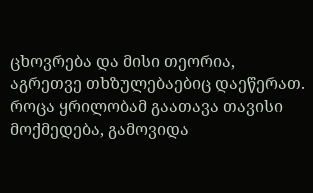ცხოვრება და მისი თეორია, აგრეთვე თხზულებაებიც დაეწერათ. როცა ყრილობამ გაათავა თავისი მოქმედება, გამოვიდა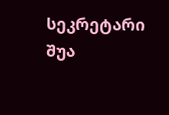სეკრეტარი შუა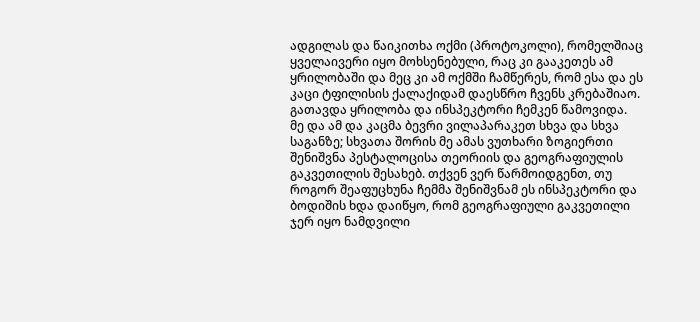ადგილას და წაიკითხა ოქმი (პროტოკოლი), რომელშიაც ყველაივერი იყო მოხსენებული, რაც კი გააკეთეს ამ ყრილობაში და მეც კი ამ ოქმში ჩამწერეს, რომ ესა და ეს კაცი ტფილისის ქალაქიდამ დაესწრო ჩვენს კრებაშიაო. გათავდა ყრილობა და ინსპეკტორი ჩემკენ წამოვიდა. მე და ამ და კაცმა ბევრი ვილაპარაკეთ სხვა და სხვა საგანზე; სხვათა შორის მე ამას ვუთხარი ზოგიერთი შენიშვნა პესტალოცისა თეორიის და გეოგრაფიულის გაკვეთილის შესახებ. თქვენ ვერ წარმოიდგენთ, თუ როგორ შეაფუცხუნა ჩემმა შენიშვნამ ეს ინსპეკტორი და ბოდიშის ხდა დაიწყო, რომ გეოგრაფიული გაკვეთილი ჯერ იყო ნამდვილი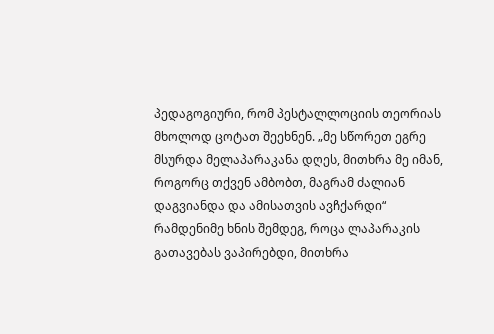პედაგოგიური, რომ პესტალლოციის თეორიას მხოლოდ ცოტათ შეეხნენ. „მე სწორეთ ეგრე მსურდა მელაპარაკანა დღეს, მითხრა მე იმან, როგორც თქვენ ამბობთ, მაგრამ ძალიან დაგვიანდა და ამისათვის ავჩქარდი“ რამდენიმე ხნის შემდეგ, როცა ლაპარაკის გათავებას ვაპირებდი, მითხრა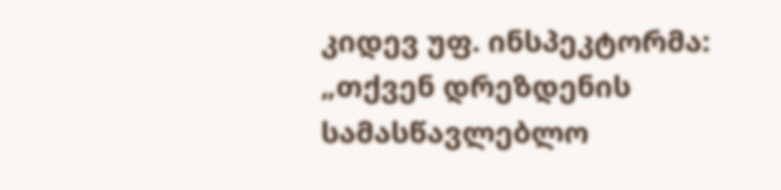კიდევ უფ. ინსპეკტორმა: „თქვენ დრეზდენის სამასწავლებლო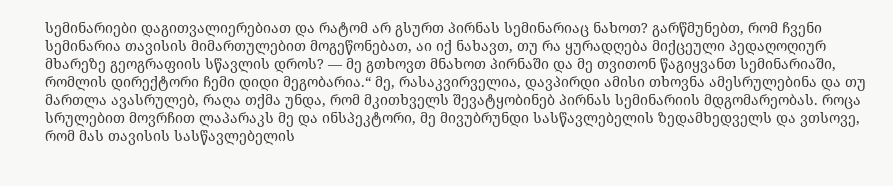სემინარიები დაგითვალიერებიათ და რატომ არ გსურთ პირნას სემინარიაც ნახოთ? გარწმუნებთ, რომ ჩვენი სემინარია თავისის მიმართულებით მოგეწონებათ, აი იქ ნახავთ, თუ რა ყურადღება მიქცეული პედაღოღიურ მხარეზე გეოგრაფიის სწავლის დროს? — მე გთხოვთ მნახოთ პირნაში და მე თვითონ წაგიყვანთ სემინარიაში, რომლის დირექტორი ჩემი დიდი მეგობარია.“ მე, რასაკვირველია, დავპირდი ამისი თხოვნა ამესრულებინა და თუ მართლა ავასრულებ, რაღა თქმა უნდა, რომ მკითხველს შევატყობინებ პირნას სემინარიის მდგომარეობას. როცა სრულებით მოვრჩით ლაპარაკს მე და ინსპეკტორი, მე მივუბრუნდი სასწავლებელის ზედამხედველს და ვთსოვე, რომ მას თავისის სასწავლებელის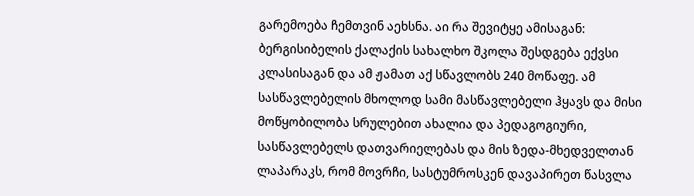გარემოება ჩემთვინ აეხსნა. აი რა შევიტყე ამისაგან: ბერგისიბელის ქალაქის სახალხო შკოლა შესდგება ექვსი კლასისაგან და ამ ჟამათ აქ სწავლობს 240 მოწაფე. ამ სასწავლებელის მხოლოდ სამი მასწავლებელი ჰყავს და მისი მოწყობილობა სრულებით ახალია და პედაგოგიური, სასწავლებელს დათვარიელებას და მის ზედა-მხედველთან ლაპარაკს, რომ მოვრჩი, სასტუმროსკენ დავაპირეთ წასვლა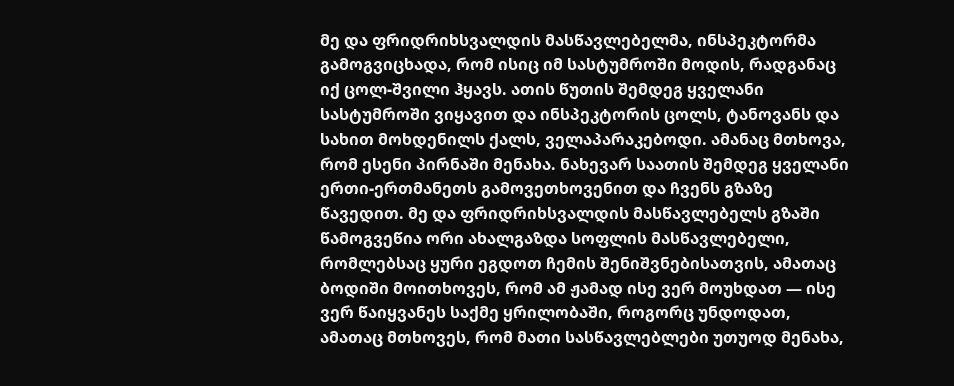მე და ფრიდრიხსვალდის მასწავლებელმა, ინსპეკტორმა გამოგვიცხადა, რომ ისიც იმ სასტუმროში მოდის, რადგანაც იქ ცოლ-შვილი ჰყავს. ათის წუთის შემდეგ ყველანი სასტუმროში ვიყავით და ინსპეკტორის ცოლს, ტანოვანს და სახით მოხდენილს ქალს, ველაპარაკებოდი. ამანაც მთხოვა, რომ ესენი პირნაში მენახა. ნახევარ საათის შემდეგ ყველანი ერთი-ერთმანეთს გამოვეთხოვენით და ჩვენს გზაზე წავედით. მე და ფრიდრიხსვალდის მასწავლებელს გზაში წამოგვეწია ორი ახალგაზდა სოფლის მასწავლებელი, რომლებსაც ყური ეგდოთ ჩემის შენიშვნებისათვის, ამათაც ბოდიში მოითხოვეს, რომ ამ ჟამად ისე ვერ მოუხდათ — ისე ვერ წაიყვანეს საქმე ყრილობაში, როგორც უნდოდათ, ამათაც მთხოვეს, რომ მათი სასწავლებლები უთუოდ მენახა,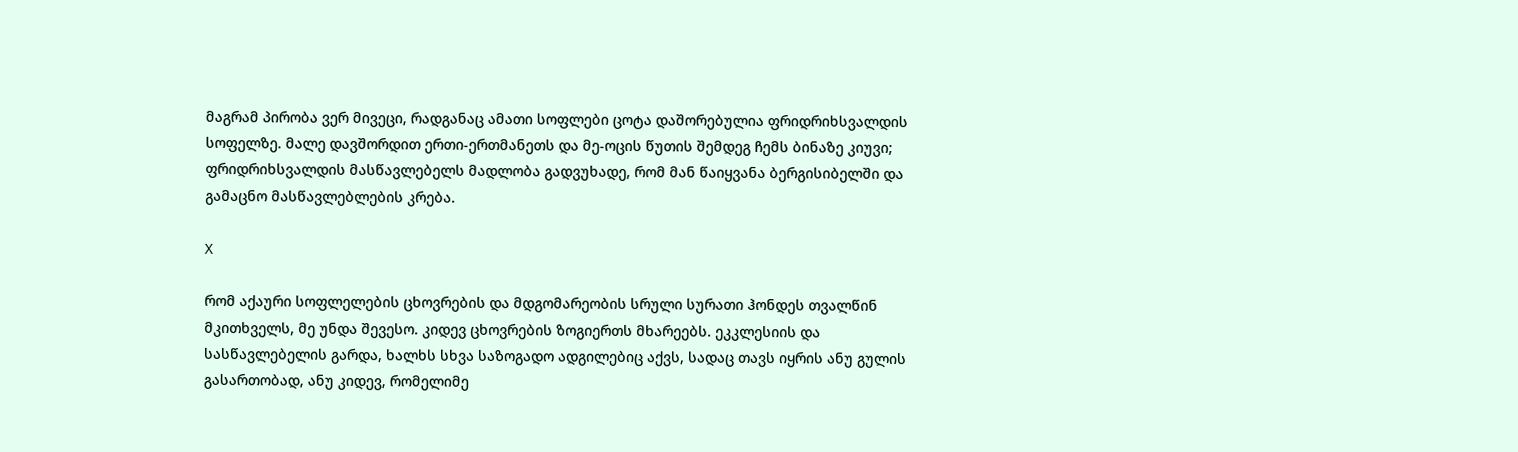მაგრამ პირობა ვერ მივეცი, რადგანაც ამათი სოფლები ცოტა დაშორებულია ფრიდრიხსვალდის სოფელზე. მალე დავშორდით ერთი-ერთმანეთს და მე-ოცის წუთის შემდეგ ჩემს ბინაზე კიუვი; ფრიდრიხსვალდის მასწავლებელს მადლობა გადვუხადე, რომ მან წაიყვანა ბერგისიბელში და გამაცნო მასწავლებლების კრება.

X

რომ აქაური სოფლელების ცხოვრების და მდგომარეობის სრული სურათი ჰონდეს თვალწინ მკითხველს, მე უნდა შევესო. კიდევ ცხოვრების ზოგიერთს მხარეებს. ეკკლესიის და სასწავლებელის გარდა, ხალხს სხვა საზოგადო ადგილებიც აქვს, სადაც თავს იყრის ანუ გულის გასართობად, ანუ კიდევ, რომელიმე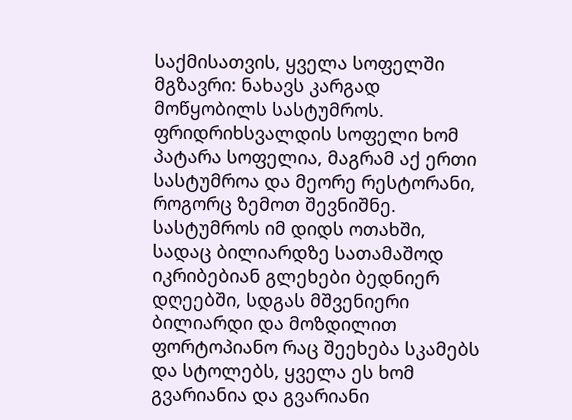საქმისათვის, ყველა სოფელში მგზავრი: ნახავს კარგად მოწყობილს სასტუმროს. ფრიდრიხსვალდის სოფელი ხომ პატარა სოფელია, მაგრამ აქ ერთი სასტუმროა და მეორე რესტორანი, როგორც ზემოთ შევნიშნე. სასტუმროს იმ დიდს ოთახში, სადაც ბილიარდზე სათამაშოდ იკრიბებიან გლეხები ბედნიერ დღეებში, სდგას მშვენიერი ბილიარდი და მოზდილით ფორტოპიანო რაც შეეხება სკამებს და სტოლებს, ყველა ეს ხომ გვარიანია და გვარიანი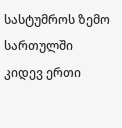სასტუმროს ზემო სართულში კიდევ ერთი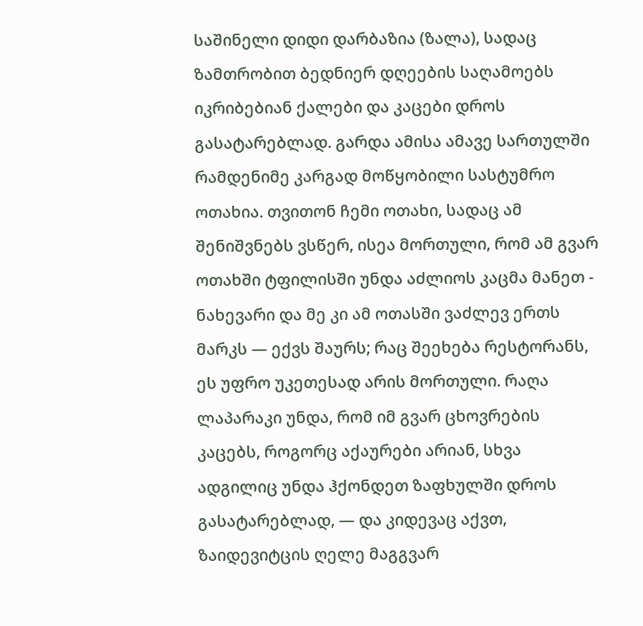საშინელი დიდი დარბაზია (ზალა), სადაც ზამთრობით ბედნიერ დღეების საღამოებს იკრიბებიან ქალები და კაცები დროს გასატარებლად. გარდა ამისა ამავე სართულში რამდენიმე კარგად მოწყობილი სასტუმრო ოთახია. თვითონ ჩემი ოთახი, სადაც ამ შენიშვნებს ვსწერ, ისეა მორთული, რომ ამ გვარ ოთახში ტფილისში უნდა აძლიოს კაცმა მანეთ - ნახევარი და მე კი ამ ოთასში ვაძლევ ერთს მარკს — ექვს შაურს; რაც შეეხება რესტორანს, ეს უფრო უკეთესად არის მორთული. რაღა ლაპარაკი უნდა, რომ იმ გვარ ცხოვრების კაცებს, როგორც აქაურები არიან, სხვა ადგილიც უნდა ჰქონდეთ ზაფხულში დროს გასატარებლად, — და კიდევაც აქვთ, ზაიდევიტცის ღელე მაგგვარ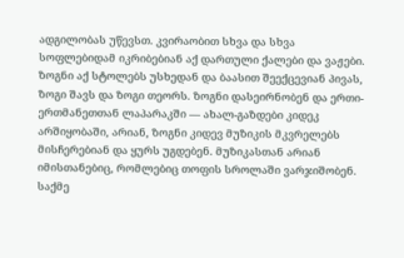ადგილობას უწევსთ. კვირაობით სხვა და სხვა სოფლებიდამ იკრიბებიან აქ დართული ქალები და ვაჟები. ზოგნი აქ სტოლებს უსხედან და ბაასით შეექცევიან პივას, ზოგი შავს და ზოგი თეორს. ზოგნი დასეირნობენ და ერთი-ერთმანეთთან ლაპარაკში — ახალ-გაზდები კიდეკ არშიყობაში, არიან, ზოგნი კიდევ მუზიკის მკვრელებს მისჩერებიან და ყურს უგდებენ. მუზიკასთან არიან იმისთანებიც, რომლებიც თოფის სროლაში ვარჯიშობენ. საქმე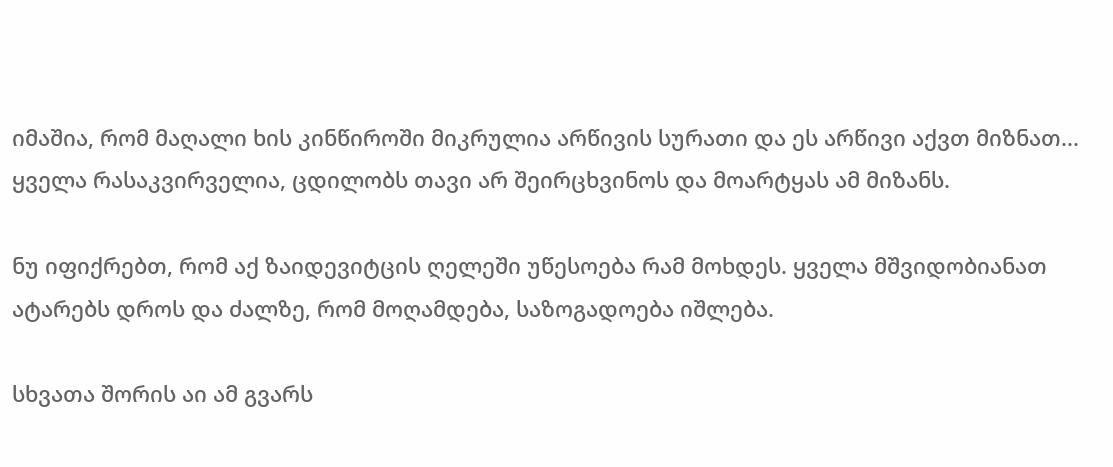იმაშია, რომ მაღალი ხის კინწიროში მიკრულია არწივის სურათი და ეს არწივი აქვთ მიზნათ... ყველა რასაკვირველია, ცდილობს თავი არ შეირცხვინოს და მოარტყას ამ მიზანს.

ნუ იფიქრებთ, რომ აქ ზაიდევიტცის ღელეში უწესოება რამ მოხდეს. ყველა მშვიდობიანათ ატარებს დროს და ძალზე, რომ მოღამდება, საზოგადოება იშლება.

სხვათა შორის აი ამ გვარს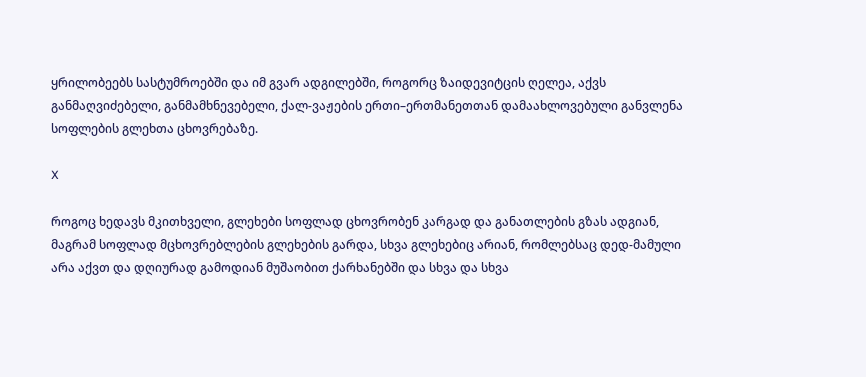ყრილობეებს სასტუმროებში და იმ გვარ ადგილებში, როგორც ზაიდევიტცის ღელეა, აქვს განმაღვიძებელი, განმამხნევებელი, ქალ-ვაჟების ერთი–ერთმანეთთან დამაახლოვებული განვლენა სოფლების გლეხთა ცხოვრებაზე.

X

როგოც ხედავს მკითხველი, გლეხები სოფლად ცხოვრობენ კარგად და განათლების გზას ადგიან, მაგრამ სოფლად მცხოვრებლების გლეხების გარდა, სხვა გლეხებიც არიან, რომლებსაც დედ-მამული არა აქვთ და დღიურად გამოდიან მუშაობით ქარხანებში და სხვა და სხვა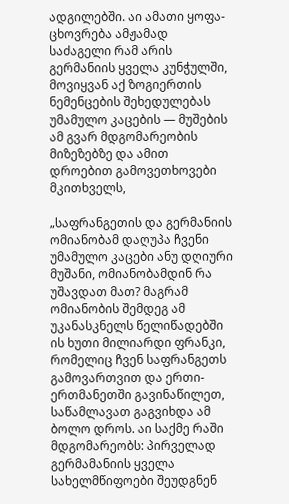ადგილებში. აი ამათი ყოფა-ცხოვრება ამჟამად საძაგელი რამ არის გერმანიის ყველა კუნჭულში, მოვიყვან აქ ზოგიერთის ნემენცების შეხედულებას უმამულო კაცების — მუშების ამ გვარ მდგომარეობის მიზეზებზე და ამით დროებით გამოვეთხოვები მკითხველს,

„საფრანგეთის და გერმანიის ომიანობამ დაღუპა ჩვენი უმამულო კაცები ანუ დღიური მუშანი, ომიანობამდინ რა უშავდათ მათ? მაგრამ ომიანობის შემდეგ ამ უკანასკნელს წელიწადებში ის ხუთი მილიარდი ფრანკი, რომელიც ჩვენ საფრანგეთს გამოვართვით და ერთი-ერთმანეთში გავინაწილეთ, საწამლავათ გაგვიხდა ამ ბოლო დროს. აი საქმე რაში მდგომარეობს: პირველად გერმამანიის ყველა სახელმწიფოები შეუდგნენ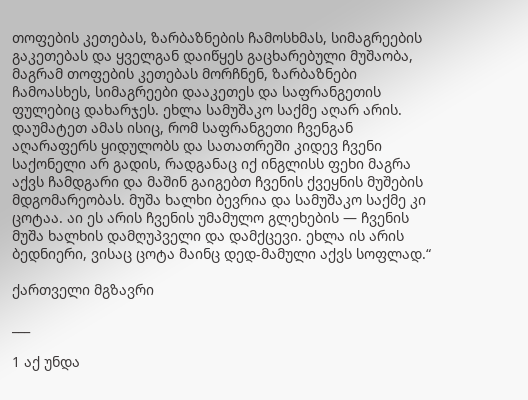თოფების კეთებას, ზარბაზნების ჩამოსხმას, სიმაგრეების გაკეთებას და ყველგან დაიწყეს გაცხარებული მუშაობა, მაგრამ თოფების კეთებას მორჩნენ, ზარბაზნები ჩამოასხეს, სიმაგრეები დააკეთეს და საფრანგეთის ფულებიც დახარჯეს. ეხლა სამუშაკო საქმე აღარ არის. დაუმატეთ ამას ისიც, რომ საფრანგეთი ჩვენგან აღარაფერს ყიდულობს და სათათრეში კიდევ ჩვენი საქონელი არ გადის, რადგანაც იქ ინგლისს ფეხი მაგრა აქვს ჩამდგარი და მაშინ გაიგებთ ჩვენის ქვეყნის მუშების მდგომარეობას. მუშა ხალხი ბევრია და სამუშაკო საქმე კი ცოტაა. აი ეს არის ჩვენის უმამულო გლეხების — ჩვენის მუშა ხალხის დამღუპველი და დამქცევი. ეხლა ის არის ბედნიერი, ვისაც ცოტა მაინც დედ-მამული აქვს სოფლად.“

ქართველი მგზავრი

___

1 აქ უნდა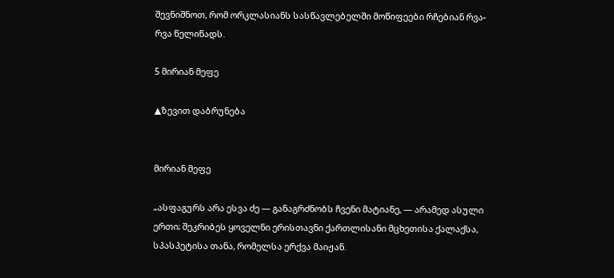შევნიშნოთ, რომ ორკლასიანს სასწავლებელში მოწიფეები რჩებიან რვა-რვა წელიწადს.

5 მირიან მეფე

▲ზევით დაბრუნება


მირიან მეფე

„ასფაგურს არა ესვა ძე — განაგრძნობს ჩვენი მატიანე, — არამედ ასული ერთი; შეკრიბეს ყოველნი ერისთავნი ქართლისანი მცხეთისა ქალაქსა, სპასპეტისა თანა, რომელსა ერქვა მაიჟან.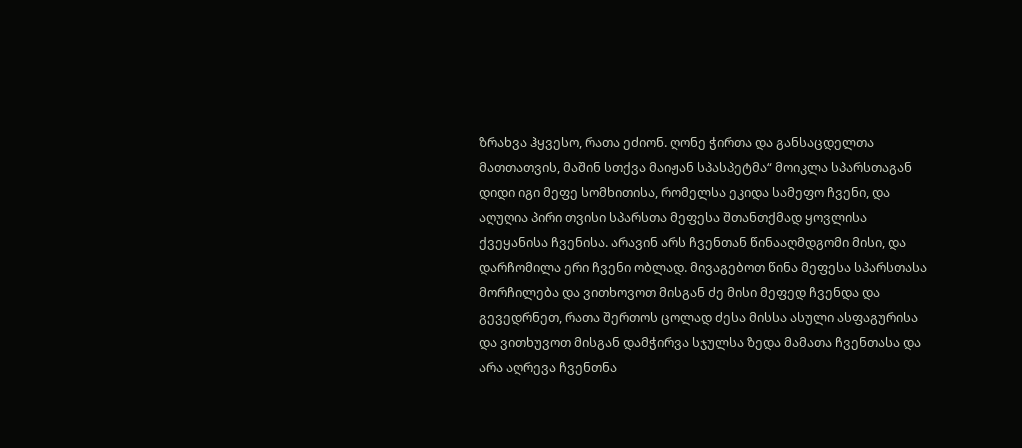ზრახვა ჰყვესო, რათა ეძიონ. ღონე ჭირთა და განსაცდელთა მათთათვის, მაშინ სთქვა მაიჟან სპასპეტმა“ მოიკლა სპარსთაგან დიდი იგი მეფე სომხითისა, რომელსა ეკიდა სამეფო ჩვენი, და აღუღია პირი თვისი სპარსთა მეფესა შთანთქმად ყოვლისა ქვეყანისა ჩვენისა. არავინ არს ჩვენთან წინააღმდგომი მისი, და დარჩომილა ერი ჩვენი ობლად. მივაგებოთ წინა მეფესა სპარსთასა მორჩილება და ვითხოვოთ მისგან ძე მისი მეფედ ჩვენდა და გევედრნეთ, რათა შერთოს ცოლად ძესა მისსა ასული ასფაგურისა და ვითხუვოთ მისგან დამჭირვა სჯულსა ზედა მამათა ჩვენთასა და არა აღრევა ჩვენთნა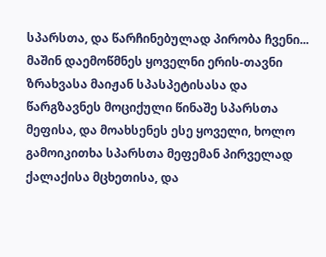სპარსთა, და წარჩინებულად პირობა ჩვენი... მაშინ დაემოწმნეს ყოველნი ერის-თავნი ზრახვასა მაიჟან სპასპეტისასა და წარგზავნეს მოციქული წინაშე სპარსთა მეფისა, და მოახსენეს ესე ყოველი, ხოლო გამოიკითხა სპარსთა მეფემან პირველად ქალაქისა მცხეთისა, და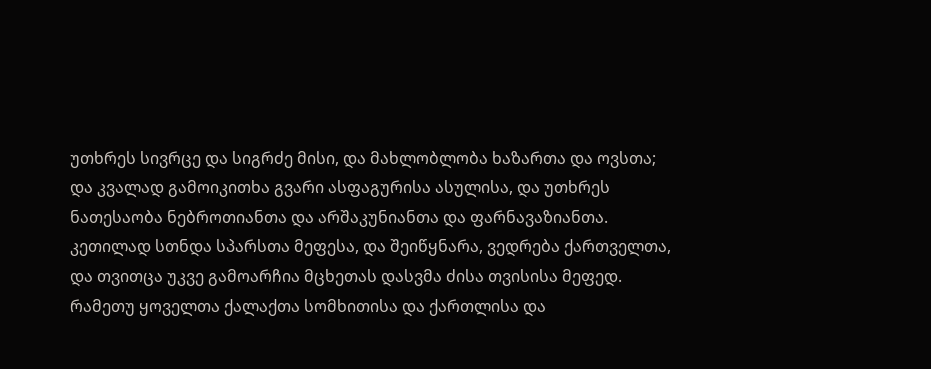უთხრეს სივრცე და სიგრძე მისი, და მახლობლობა ხაზართა და ოვსთა; და კვალად გამოიკითხა გვარი ასფაგურისა ასულისა, და უთხრეს ნათესაობა ნებროთიანთა და არშაკუნიანთა და ფარნავაზიანთა. კეთილად სთნდა სპარსთა მეფესა, და შეიწყნარა, ვედრება ქართველთა, და თვითცა უკვე გამოარჩია მცხეთას დასვმა ძისა თვისისა მეფედ. რამეთუ ყოველთა ქალაქთა სომხითისა და ქართლისა და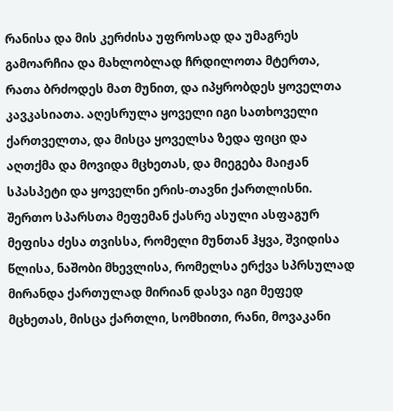რანისა და მის კერძისა უფროსად და უმაგრეს გამოარჩია და მახლობლად ჩრდილოთა მტერთა, რათა ბრძოდეს მათ მუნით, და იპყრობდეს ყოველთა კავკასიათა. აღესრულა ყოველი იგი სათხოველი ქართველთა, და მისცა ყოველსა ზედა ფიცი და აღთქმა და მოვიდა მცხეთას, და მიეგება მაიჟან სპასპეტი და ყოველნი ერის-თავნი ქართლისნი. შერთო სპარსთა მეფემან ქასრე ასული ასფაგურ მეფისა ძესა თვისსა, რომელი მუნთან ჰყვა, შვიდისა წლისა, ნაშობი მხევლისა, რომელსა ერქვა სპრსულად მირანდა ქართულად მირიან დასვა იგი მეფედ მცხეთას, მისცა ქართლი, სომხითი, რანი, მოვაკანი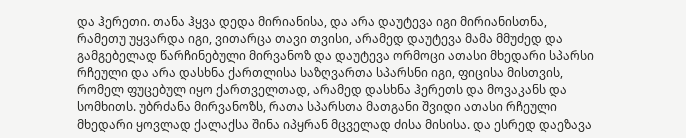და ჰერეთი. თანა ჰყვა დედა მირიანისა, და არა დაუტევა იგი მირიანისთნა, რამეთუ უყვარდა იგი, ვითარცა თავი თვისი, არამედ დაუტევა მამა მმუძედ და გამგებელად წარჩინებული მირვანოზ და დაუტევა ორმოცი ათასი მხედარი სპარსი რჩეული და არა დასხნა ქართლისა საზღვართა სპარსნი იგი, ფიცისა მისთვის, რომელ ფუცებულ იყო ქართველთად, არამედ დასხნა ჰერეთს და მოვაკანს და სომხითს. უბრძანა მირვანოზს, რათა სპარსთა მათგანი შვიდი ათასი რჩეული მხედარი ყოვლად ქალაქსა შინა იპყრან მცველად ძისა მისისა. და ესრედ დაეზავა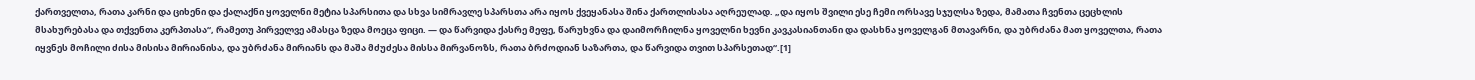ქართველთა, რათა კარნი და ციხენი და ქალაქნი ყოველნი მეტია სპარსითა და სხვა სიმრავლე სპარსთა არა იყოს ქვეყანასა შინა ქართლისასა აღრეულად. „და იყოს შვილი ესე ჩემი ორსავე სჯულსა ზედა, მამათა ჩვენთა ცეცხლის მსახურებასა და თქვენთა კერპთასა“, რამეთუ პირველვე ამასცა ზედა მოეცა ფიცი. — და წარვიდა ქასრე მეფე, წარუხვნა და დაიმორჩილნა ყოველნი ხევნი კავკასიანთანი და დასხნა ყოველგან მთავარნი, და უბრძანა მათ ყოველთა, რათა იყვნეს მოჩილი ძისა მისისა მირიანისა, და უბრძანა მირიანს და მაშა მძუძესა მისსა მირვანოზს, რათა ბრძოდიან საზართა, და წარვიდა თვით სპარსეთად“.[1]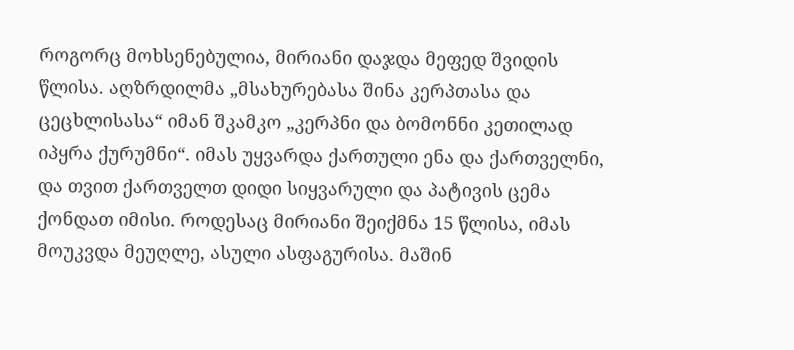როგორც მოხსენებულია, მირიანი დაჯდა მეფედ შვიდის წლისა. აღზრდილმა „მსახურებასა შინა კერპთასა და ცეცხლისასა“ იმან შკამკო „კერპნი და ბომონნი კეთილად იპყრა ქურუმნი“. იმას უყვარდა ქართული ენა და ქართველნი, და თვით ქართველთ დიდი სიყვარული და პატივის ცემა ქონდათ იმისი. როდესაც მირიანი შეიქმნა 15 წლისა, იმას მოუკვდა მეუღლე, ასული ასფაგურისა. მაშინ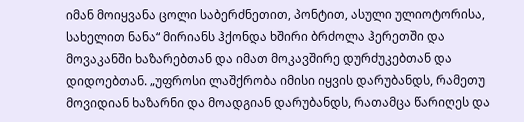იმან მოიყვანა ცოლი საბერძნეთით, პონტით, ასული ულიოტორისა, სახელით ნანა“ მირიანს ჰქონდა ხშირი ბრძოლა ჰერეთში და მოვაკანში ხაზარებთან და იმათ მოკავშირე დურძუკებთან და დიდოებთან. „უფროსი ლაშქრობა იმისი იყვის დარუბანდს, რამეთუ მოვიდიან ხაზარნი და მოადგიან დარუბანდს, რათამცა წარიღეს და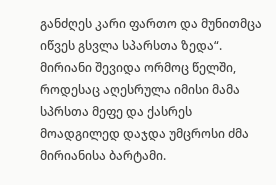განძღეს კარი ფართო და მუნითმცა იწვეს გსვლა სპარსთა ზედა“. მირიანი შევიდა ორმოც წელში, როდესაც აღესრულა იმისი მამა სპრსთა მეფე და ქასრეს მოადგილედ დაჯდა უმცროსი ძმა მირიანისა ბარტამი.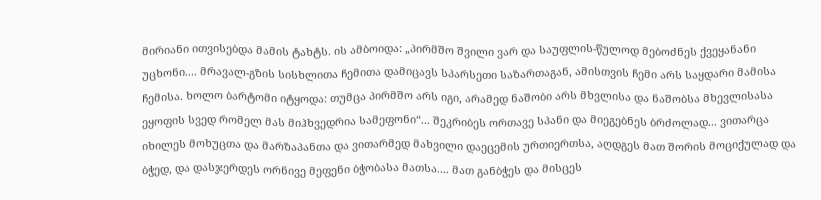მირიანი ითვისებდა მამის ტახტს. ის ამბოიდა: „პირმშო შვილი ვარ და საუფლის-წულოდ მებოძნეს ქვეყანანი უცხონი.... მრავალ-გზის სისხლითა ჩემითა დამიცავს სპარსეთი საზართაგან, ამისთვის ჩემი არს საყდარი მამისა ჩემისა. ხოლო ბარტომი იტყოდა: თუმცა პირმშო არს იგი, არამედ ნაშობი არს მხვლისა და ნაშობსა მხევლისასა ეყოფის სვედ რომელ მას მიჰხვედრია სამეფონი“... შეკრიბეს ორთავე სპანი და მიეგებნეს ბრძოლად... ვითარცა იხილეს მოხუცთა და მარზაპანთა და ვითარმედ მახვილი დაეცემის ურთიერთსა, აღდგეს მათ შორის მოციქულად და ბჭედ, და დასჯერდეს ორნივე მეფენი ბჭობასა მათსა.... მათ განბჭეს და მისცეს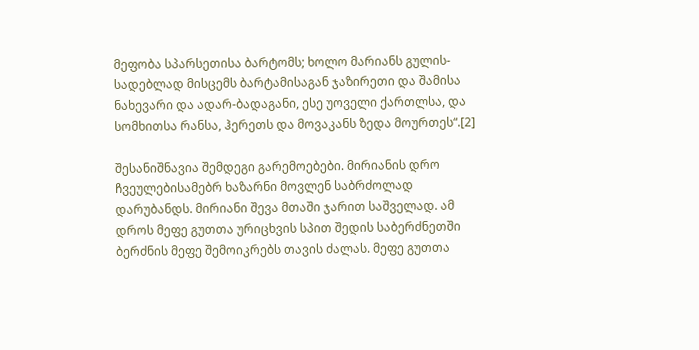მეფობა სპარსეთისა ბარტომს; ხოლო მარიანს გულის-სადებლად მისცემს ბარტამისაგან ჯაზირეთი და შამისა ნახევარი და ადარ-ბადაგანი, ესე უოველი ქართლსა, და სომხითსა რანსა, ჰერეთს და მოვაკანს ზედა მოურთეს“.[2]

შესანიშნავია შემდეგი გარემოებები. მირიანის დრო ჩვეულებისამებრ ხაზარნი მოვლენ საბრძოლად დარუბანდს. მირიანი შევა მთაში ჯარით საშველად. ამ დროს მეფე გუთთა ურიცხვის სპით შედის საბერძნეთში ბერძნის მეფე შემოიკრებს თავის ძალას. მეფე გუთთა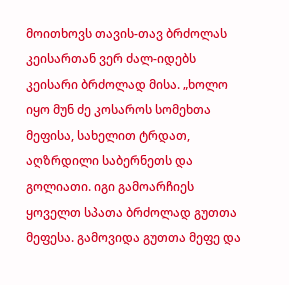მოითხოვს თავის-თავ ბრძოლას კეისართან ვერ ძალ-იდებს კეისარი ბრძოლად მისა. „ხოლო იყო მუნ ძე კოსაროს სომეხთა მეფისა, სახელით ტრდათ, აღზრდილი საბერნეთს და გოლიათი. იგი გამოარჩიეს ყოველთ სპათა ბრძოლად გუთთა მეფესა. გამოვიდა გუთთა მეფე და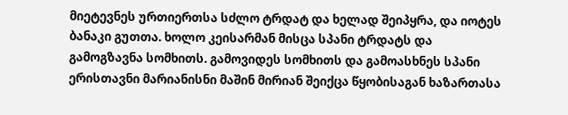მიეტევნეს ურთიერთსა სძლო ტრდატ და ხელად შეიპყრა, და იოტეს ბანაკი გუთთა. ხოლო კეისარმან მისცა სპანი ტრდატს და გამოგზავნა სომხითს. გამოვიდეს სომხითს და გამოასხნეს სპანი ერისთავნი მარიანისნი მაშინ მირიან შეიქცა წყობისაგან ხაზართასა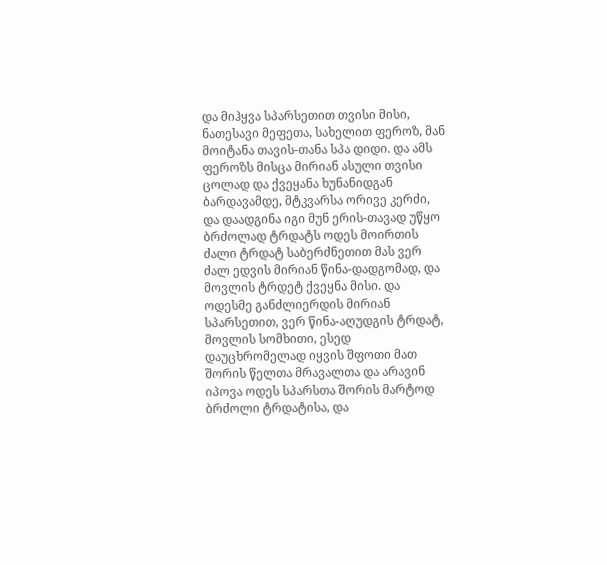და მიჰყვა სპარსეთით თვისი მისი, ნათესავი მეფეთა, სახელით ფეროზ, მან მოიტანა თავის-თანა სპა დიდი. და ამს ფეროზს მისცა მირიან ასული თვისი ცოლად და ქვეყანა ხუნანიდგან ბარდავამდე, მტკვარსა ორივე კერძი, და დაადგინა იგი მუნ ერის-თავად უწყო ბრძოლად ტრდატს ოდეს მოირთის ძალი ტრდატ საბერძნეთით მას ვერ ძალ ედვის მირიან წინა-დადგომად, და მოვლის ტრდეტ ქვეყნა მისი. და ოდესმე განძლიერდის მირიან სპარსეთით, ვერ წინა-აღუდგის ტრდატ, მოვლის სომხითი, ესედ დაუცხრომელად იყვის შფოთი მათ შორის წელთა მრავალთა და არავინ იპოვა ოდეს სპარსთა შორის მარტოდ ბრძოლი ტრდატისა, და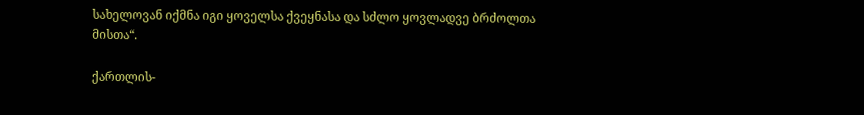სახელოვან იქმნა იგი ყოველსა ქვეყნასა და სძლო ყოვლადვე ბრძოლთა მისთა“.

ქართლის-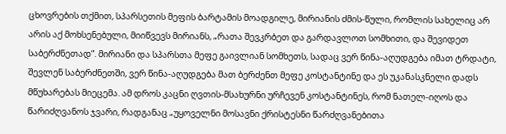ცხოვრების თქმით, სპარსეთის მეფის ბარტამის მოადგილე, მირიანის ძმის-წული, რომლის სახელიც არ არის აქ მოხსენებული, მიიწვევს მირიანს, „რათა შევკრბეთ და გარდავლოთ სომხითი, და შევიდეთ საბერძნეთად“. მირიანი და სპარსთა მეფე გაივლიან სომხეთს, სადაც ვერ წინა-აღუდგება იმათ ტრდატი, შევლენ საბერძნეთში, ვერ წინა-აღუდგება მათ ბერძენთ მეფე კოსტანტინე და ეს უკანასკნელი დადს მწუხარებას მიეცემა. ამ დროს კაცნი ღვთის-მსახურნი ურჩევენ კოსტანტინეს, რომ ნათელ-იღოს და წარიძღვანოს ჯვარი, რადგანაც „უყოველნი მოსავნი ქრისტესნი წარძღვანებითა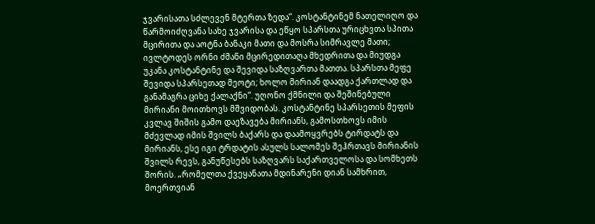ჯვარისათა სძლევენ მტერთა ზედა“. კოსტანტინემ ნათელიღო და წარმოიძღვანა სახე ჯვარისა და ეწყო სპარსთა ურიცხვთა სპითა მცირითა და აოტნა ბანაკი მათი და მოსრა სიმრავლე მათი; ივლტოდეს ორნი ძმანი მცირედითაღა მხედრითა და მიუდგა უკანა კოსტანტინე და შევიდა საზღვართა მათთა. სპარსთა მეფე შევიდა სპარსეთად მეოტი; ხოლო მირიან დაადგა ქართლად და განამაგრა ციხე ქალაქნი“. უღონო ქმნილი და შეშინებული მირიანი მოითხოვს მშვიდობას. კოსტანტინე სპარსეთის მეფის კვლავ შიშის გამო დაეზავება მირიანს, გამოსთხოვს იმის მძევლად იმის შვილს ბაქარს და დაამოყვრებს ტირდატს და მირიანს, ესე იგი ტრდატის ასულს სალომეს შეჰრთავს მირიანის შვილს რევს, განუწესებს საზღვარს საქართველოსა და სომხეთს შორის. „რომელთა ქვეყანათა მდინარენი დიან სამხრით, მოერთვიან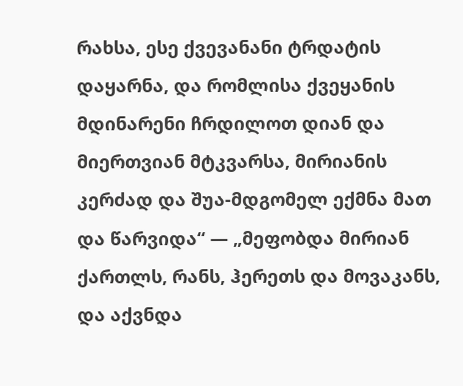რახსა, ესე ქვევანანი ტრდატის დაყარნა, და რომლისა ქვეყანის მდინარენი ჩრდილოთ დიან და მიერთვიან მტკვარსა, მირიანის კერძად და შუა-მდგომელ ექმნა მათ და წარვიდა“ — „მეფობდა მირიან ქართლს, რანს, ჰერეთს და მოვაკანს, და აქვნდა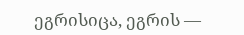ეგრისიცა, ეგრის —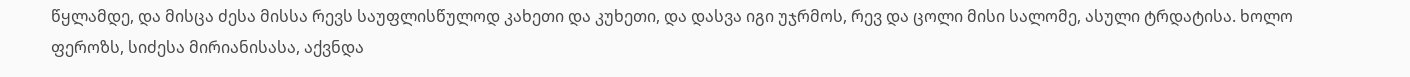წყლამდე, და მისცა ძესა მისსა რევს საუფლისწულოდ კახეთი და კუხეთი, და დასვა იგი უჯრმოს, რევ და ცოლი მისი სალომე, ასული ტრდატისა. ხოლო ფეროზს, სიძესა მირიანისასა, აქვნდა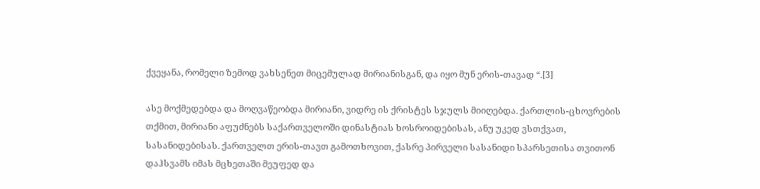ქვეყანა, რომელი ზემოდ ვახსენეთ მიცემულად მირიანისგან, და იყო მუნ ერის-თავად “.[3]

ასე მოქმედებდა და მოღვაწეობდა მირიანი, ვიდრე ის ქრისტეს სჯულს მიიღებდა. ქართლის-ცხოვრების თქმით, მირიანი აფუძნებს საქართველოში დინასტიას ხოსროიდებისას, ანუ უკედ ვსთქვათ, სასანიდებისას. ქართველთ ერის-თავთ გამოთხოვით, ქასრე პირველი სასანიდი სპარსეთისა თვითონ დაჰსვამს იმას მცხეთაში მეუფედ და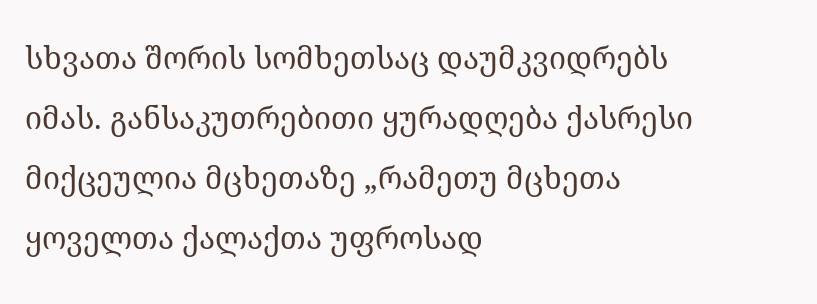სხვათა შორის სომხეთსაც დაუმკვიდრებს იმას. განსაკუთრებითი ყურადღება ქასრესი მიქცეულია მცხეთაზე „რამეთუ მცხეთა ყოველთა ქალაქთა უფროსად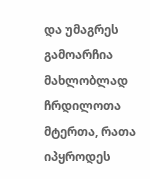და უმაგრეს გამოარჩია მახლობლად ჩრდილოთა მტერთა, რათა იპყროდეს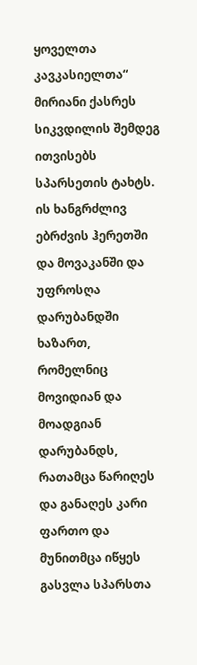ყოველთა კავკასიელთა“ მირიანი ქასრეს სიკვდილის შემდეგ ითვისებს სპარსეთის ტახტს. ის ხანგრძლივ ებრძვის ჰერეთში და მოვაკანში და უფროსღა დარუბანდში ხაზართ, რომელნიც მოვიდიან და მოადგიან დარუბანდს, რათამცა წარიღეს და განაღეს კარი ფართო და მუნითმცა იწყეს გასვლა სპარსთა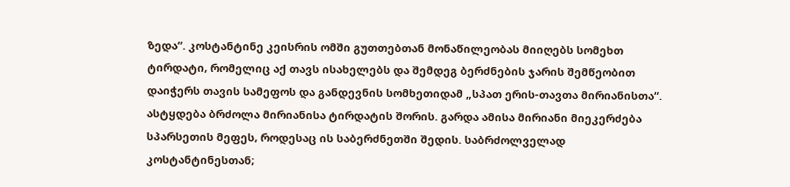ზედა“. კოსტანტინე კეისრის ომში გუთთებთან მონაწილეობას მიიღებს სომეხთ ტირდატი, რომელიც აქ თავს ისახელებს და შემდეგ ბერძნების ჯარის შემწეობით დაიჭერს თავის სამეფოს და განდევნის სომხეთიდამ „სპათ ერის-თავთა მირიანისთა“. ასტყდება ბრძოლა მირიანისა ტირდატის შორის. გარდა ამისა მირიანი მიეკერძება სპარსეთის მეფეს, როდესაც ის საბერძნეთში შედის. საბრძოლველად კოსტანტინესთან;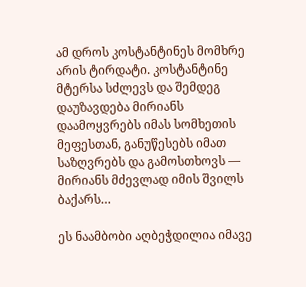ამ დროს კოსტანტინეს მომხრე არის ტირდატი. კოსტანტინე მტერსა სძლევს და შემდეგ დაუზავდება მირიანს დაამოყვრებს იმას სომხეთის მეფესთან, განუწესებს იმათ საზღვრებს და გამოსთხოვს — მირიანს მძევლად იმის შვილს ბაქარს…

ეს ნაამბობი აღბეჭდილია იმავე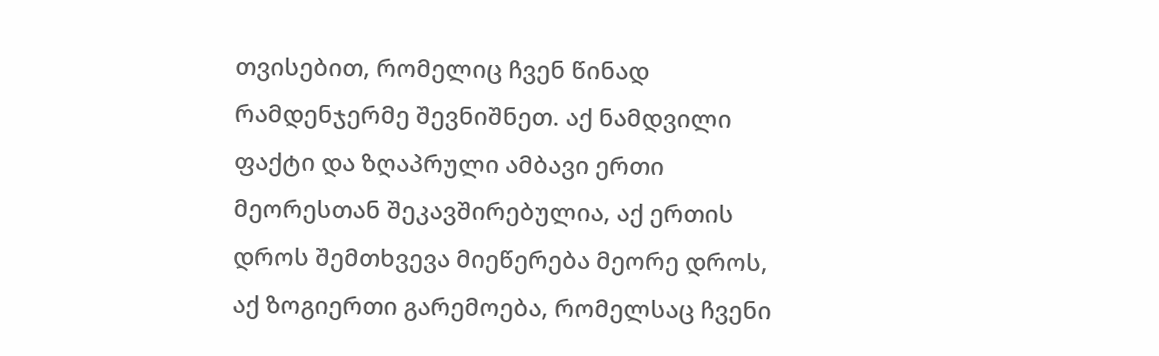თვისებით, რომელიც ჩვენ წინად რამდენჯერმე შევნიშნეთ. აქ ნამდვილი ფაქტი და ზღაპრული ამბავი ერთი მეორესთან შეკავშირებულია, აქ ერთის დროს შემთხვევა მიეწერება მეორე დროს, აქ ზოგიერთი გარემოება, რომელსაც ჩვენი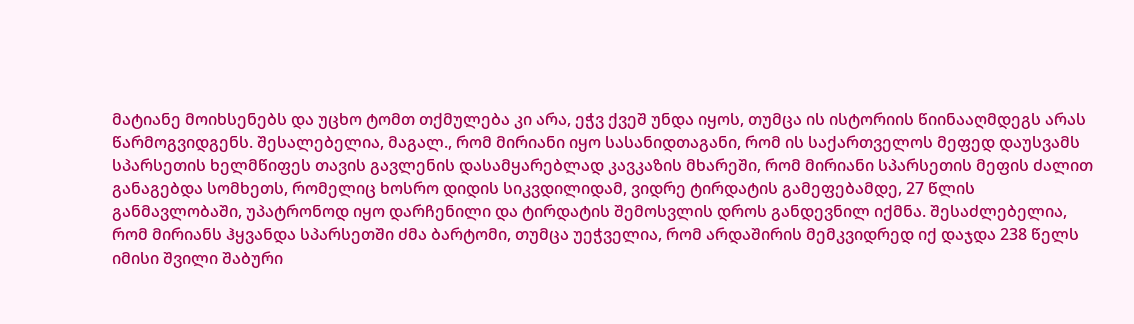მატიანე მოიხსენებს და უცხო ტომთ თქმულება კი არა, ეჭვ ქვეშ უნდა იყოს, თუმცა ის ისტორიის წიინააღმდეგს არას წარმოგვიდგენს. შესალებელია, მაგალ., რომ მირიანი იყო სასანიდთაგანი, რომ ის საქართველოს მეფედ დაუსვამს სპარსეთის ხელმწიფეს თავის გავლენის დასამყარებლად კავკაზის მხარეში, რომ მირიანი სპარსეთის მეფის ძალით განაგებდა სომხეთს, რომელიც ხოსრო დიდის სიკვდილიდამ, ვიდრე ტირდატის გამეფებამდე, 27 წლის განმავლობაში, უპატრონოდ იყო დარჩენილი და ტირდატის შემოსვლის დროს განდევნილ იქმნა. შესაძლებელია, რომ მირიანს ჰყვანდა სპარსეთში ძმა ბარტომი, თუმცა უეჭველია, რომ არდაშირის მემკვიდრედ იქ დაჯდა 238 წელს იმისი შვილი შაბური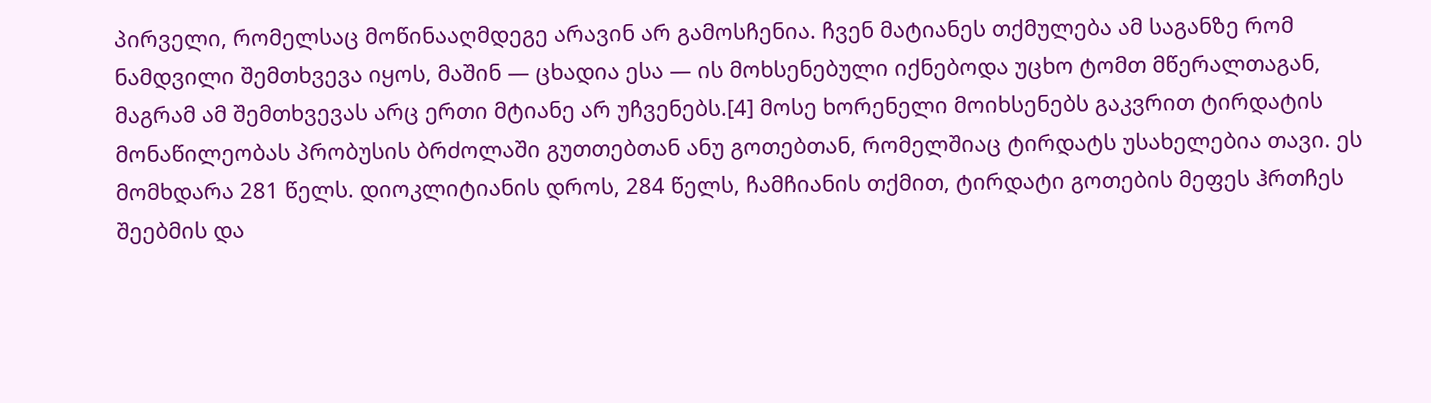პირველი, რომელსაც მოწინააღმდეგე არავინ არ გამოსჩენია. ჩვენ მატიანეს თქმულება ამ საგანზე რომ ნამდვილი შემთხვევა იყოს, მაშინ — ცხადია ესა — ის მოხსენებული იქნებოდა უცხო ტომთ მწერალთაგან, მაგრამ ამ შემთხვევას არც ერთი მტიანე არ უჩვენებს.[4] მოსე ხორენელი მოიხსენებს გაკვრით ტირდატის მონაწილეობას პრობუსის ბრძოლაში გუთთებთან ანუ გოთებთან, რომელშიაც ტირდატს უსახელებია თავი. ეს მომხდარა 281 წელს. დიოკლიტიანის დროს, 284 წელს, ჩამჩიანის თქმით, ტირდატი გოთების მეფეს ჰრთჩეს შეებმის და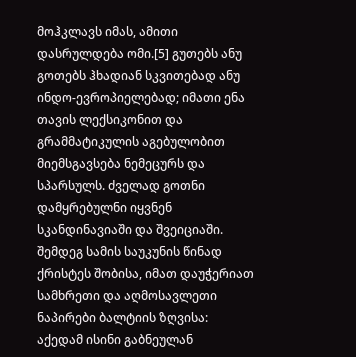მოჰკლავს იმას, ამითი დასრულდება ომი.[5] გუთებს ანუ გოთებს ჰხადიან სკვითებად ანუ ინდო-ევროპიელებად; იმათი ენა თავის ლექსიკონით და გრამმატიკულის აგებულობით მიემსგავსება ნემეცურს და სპარსულს. ძველად გოთნი დამყრებულნი იყვნენ სკანდინავიაში და შვეიციაში. შემდეგ სამის საუკუნის წინად ქრისტეს შობისა, იმათ დაუჭერიათ სამხრეთი და აღმოსავლეთი ნაპირები ბალტიის ზღვისა: აქედამ ისინი გაბნეულან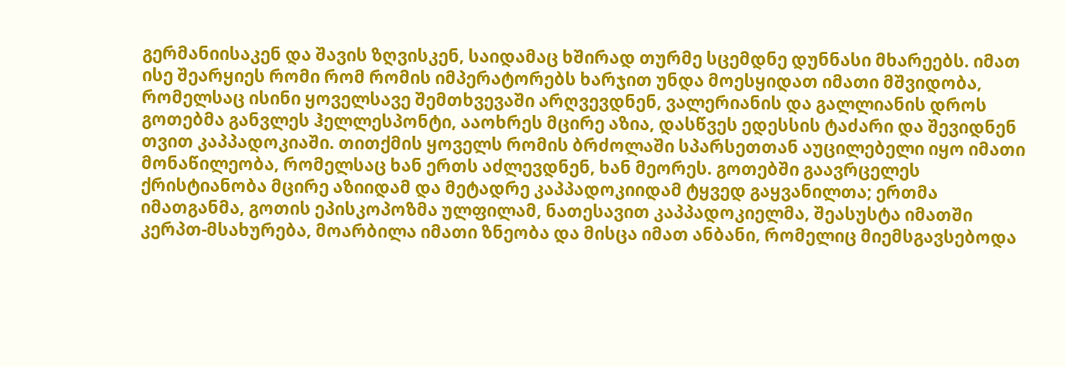გერმანიისაკენ და შავის ზღვისკენ, საიდამაც ხშირად თურმე სცემდნე დუნნასი მხარეებს. იმათ ისე შეარყიეს რომი რომ რომის იმპერატორებს ხარჯით უნდა მოესყიდათ იმათი მშვიდობა, რომელსაც ისინი ყოველსავე შემთხვევაში არღვევდნენ, ვალერიანის და გალლიანის დროს გოთებმა განვლეს ჰელლესპონტი, ააოხრეს მცირე აზია, დასწვეს ედესსის ტაძარი და შევიდნენ თვით კაპპადოკიაში. თითქმის ყოველს რომის ბრძოლაში სპარსეთთან აუცილებელი იყო იმათი მონაწილეობა, რომელსაც ხან ერთს აძლევდნენ, ხან მეორეს. გოთებში გაავრცელეს ქრისტიანობა მცირე აზიიდამ და მეტადრე კაპპადოკიიდამ ტყვედ გაყვანილთა; ერთმა იმათგანმა, გოთის ეპისკოპოზმა ულფილამ, ნათესავით კაპპადოკიელმა, შეასუსტა იმათში კერპთ-მსახურება, მოარბილა იმათი ზნეობა და მისცა იმათ ანბანი, რომელიც მიემსგავსებოდა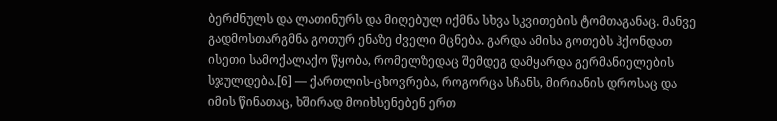ბერძნულს და ლათინურს და მიღებულ იქმნა სხვა სკვითების ტომთაგანაც. მანვე გადმოსთარგმნა გოთურ ენაზე ძველი მცნება. გარდა ამისა გოთებს ჰქონდათ ისეთი სამოქალაქო წყობა, რომელზედაც შემდეგ დამყარდა გერმანიელების სჯულდება.[6] — ქართლის-ცხოვრება, როგორცა სჩანს, მირიანის დროსაც და იმის წინათაც, ხშირად მოიხსენებენ ერთ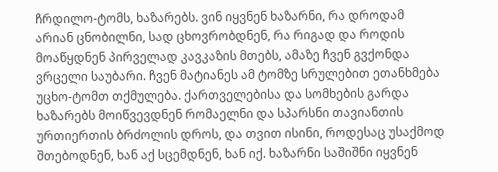ჩრდილო-ტომს, ხაზარებს. ვინ იყვნენ ხაზარნი, რა დროდამ არიან ცნობილნი, სად ცხოვრობდნენ, რა რიგად და როდის მოაწყდნენ პირველად კავკაზის მთებს, ამაზე ჩვენ გვქონდა ვრცელი საუბარი. ჩვენ მატიანეს ამ ტომზე სრულებით ეთანხმება უცხო-ტომთ თქმულება. ქართველებისა და სომხების გარდა ხაზარებს მოიწვევდნენ რომაელნი და სპარსნი თავიანთის ურთიერთის ბრძოლის დროს, და თვით ისინი, როდესაც უსაქმოდ შთებოდნენ, ხან აქ სცემდნენ, ხან იქ. ხაზარნი საშიშნი იყვნენ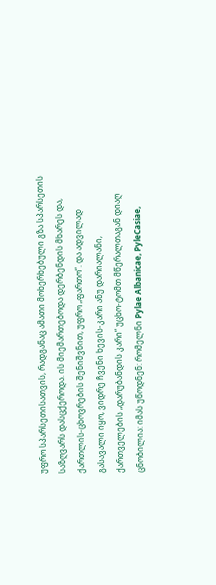უფრო სპარსეთისათვის, რადგანაც ამათი მოხერხებული გზა სპარსეთის საზღვარს დასცქეროდა. ის მიემართებოდა დერბენდის მხარეს და, ქართლის-ცხოვრების შენიშვნით, უფრო „ფართო“. და ადვილად გასავალი იყო, ვიდრე ჩვენი ხევის-კარი ანუ დარიალანი, ქართველების „დარუბანდის კარი“ უცხო-ტომთ მწერალთაგან დიაღ ცნობილია: იმას უწოდნენ: რომელნი Pylae Albanicae, PyleCasiae,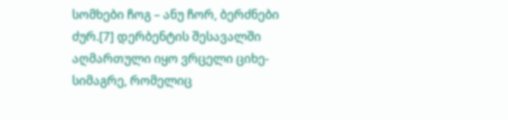სომხები ჩოგ – ანუ ჩორ, ბერძნები ძურ.[7] დერბენტის შესავალში აღმართული იყო ვრცელი ციხე-სიმაგრე, რომელიც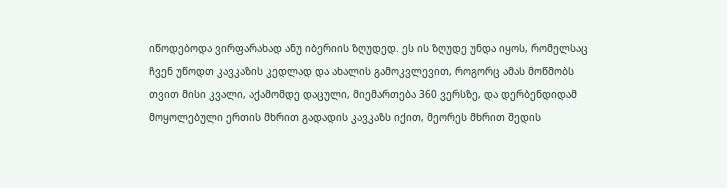იწოდებოდა ვირფარახად ანუ იბერიის ზღუდედ. ეს ის ზღუდე უნდა იყოს, რომელსაც ჩვენ უწოდთ კავკაზის კედლად და ახალის გამოკვლევით, როგორც ამას მოწმობს თვით მისი კვალი, აქამომდე დაცული, მიემართება 360 ვერსზე, და დერბენდიდამ მოყოლებული ერთის მხრით გადადის კავკაზს იქით, მეორეს მხრით შედის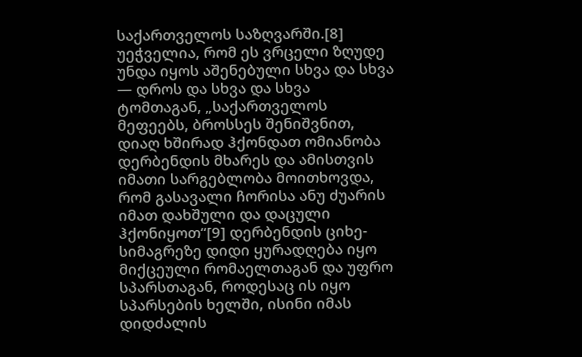საქართველოს საზღვარში.[8] უეჭველია, რომ ეს ვრცელი ზღუდე უნდა იყოს აშენებული სხვა და სხვა — დროს და სხვა და სხვა ტომთაგან, „საქართველოს მეფეებს, ბროსსეს შენიშვნით, დიაღ ხშირად ჰქონდათ ომიანობა დერბენდის მხარეს და ამისთვის იმათი სარგებლობა მოითხოვდა, რომ გასავალი ჩორისა ანუ ძუარის იმათ დახშული და დაცული ჰქონიყოთ“[9] დერბენდის ციხე-სიმაგრეზე დიდი ყურადღება იყო მიქცეული რომაელთაგან და უფრო სპარსთაგან, როდესაც ის იყო სპარსების ხელში, ისინი იმას დიდძალის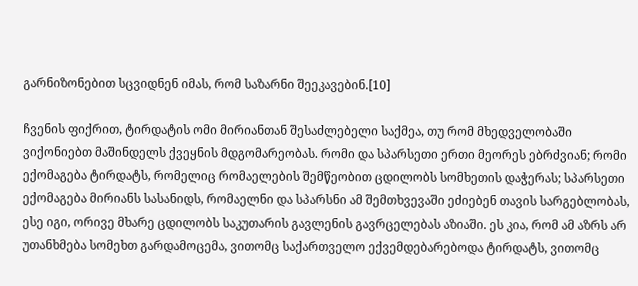გარნიზონებით სცვიდნენ იმას, რომ საზარნი შეეკავებინ.[10]

ჩვენის ფიქრით, ტირდატის ომი მირიანთან შესაძლებელი საქმეა, თუ რომ მხედველობაში ვიქონიებთ მაშინდელს ქვეყნის მდგომარეობას. რომი და სპარსეთი ერთი მეორეს ებრძვიან; რომი ექომაგება ტირდატს, რომელიც რომაელების შემწეობით ცდილობს სომხეთის დაჭერას; სპარსეთი ექომაგება მირიანს სასანიდს, რომაელნი და სპარსნი ამ შემთხვევაში ეძიებენ თავის სარგებლობას, ესე იგი, ორივე მხარე ცდილობს საკუთარის გავლენის გავრცელებას აზიაში. ეს კია, რომ ამ აზრს არ უთანხმება სომეხთ გარდამოცემა, ვითომც საქართველო ექვემდებარებოდა ტირდატს, ვითომც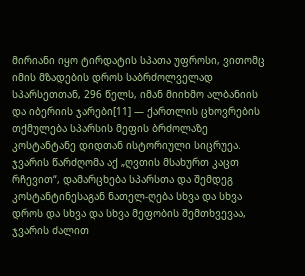მირიანი იყო ტირდატის სპათა უფროსი, ვითომც იმის მზადების დროს საბრძოლველად სპარსეთთან, 296 წელს, იმან მიიხმო ალბანიის და იბერიის ჯარები[11] — ქართლის ცხოვრების თქმულება სპარსის მეფის ბრძოლაზე კოსტანტანე დიდთან ისტორიული სიცრუეა. ჯვარის წარძღომა აქ „ღვთის მსახურთ კაცთ რჩევით“, დამარცხება სპარსთა და შემდეგ კოსტანტინესაგან ნათელ-ღება სხვა და სხვა დროს და სხვა და სხვა მეფობის შემთხვევაა, ჯვარის ძალით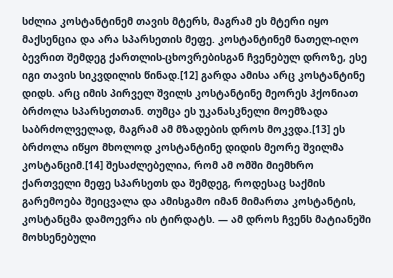სძლია კოსტანტინემ თავის მტერს, მაგრამ ეს მტერი იყო მაქსენცია და არა სპარსეთის მეფე. კოსტანტინემ ნათელ-იღო ბევრით შემდეგ ქართლის-ცხოვრებისგან ჩვენებულ დროზე, ესე იგი თავის სიკვდილის წინად.[12] გარდა ამისა არც კოსტანტინე დიდს. არც იმის პირველ შვილს კოსტანტინე მეორეს ჰქონიათ ბრძოლა სპარსეთთან. თუმცა ეს უკანასკნელი მოემზადა საბრძოლველად, მაგრამ ამ მზადების დროს მოკვდა.[13] ეს ბრძოლა იწყო მხოლოდ კოსტანტინე დიდის მეორე შვილმა კოსტანციმ.[14] შესაძლებელია, რომ ამ ომში მიემხრო ქართველი მეფე სპარსეთს და შემდეგ, როდესაც საქმის გარემოება შეიცვალა და ამისგამო იმან მიმართა კოსტანტის, კოსტანცმა დამოევრა ის ტირდატს. — ამ დროს ჩვენს მატიანეში მოხსენებული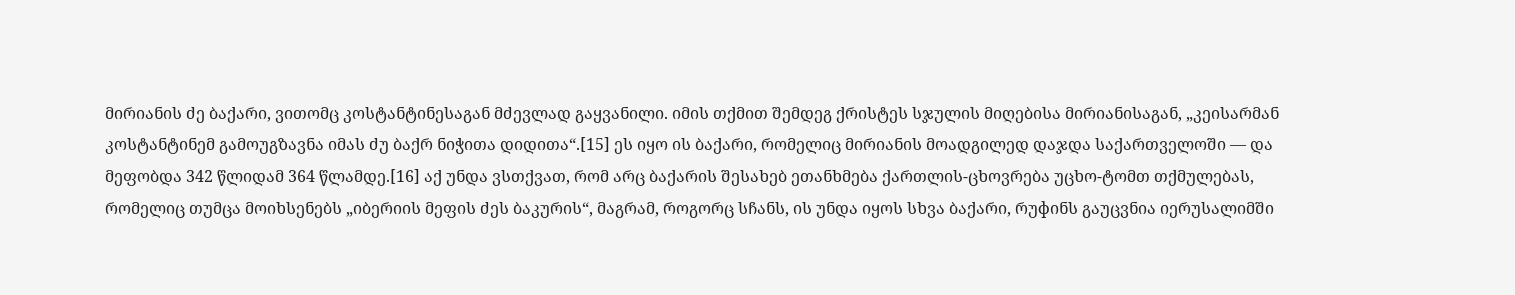მირიანის ძე ბაქარი, ვითომც კოსტანტინესაგან მძევლად გაყვანილი. იმის თქმით შემდეგ ქრისტეს სჯულის მიღებისა მირიანისაგან, „კეისარმან კოსტანტინემ გამოუგზავნა იმას ძუ ბაქრ ნიჭითა დიდითა“.[15] ეს იყო ის ბაქარი, რომელიც მირიანის მოადგილედ დაჯდა საქართველოში — და მეფობდა 342 წლიდამ 364 წლამდე.[16] აქ უნდა ვსთქვათ, რომ არც ბაქარის შესახებ ეთანხმება ქართლის-ცხოვრება უცხო-ტომთ თქმულებას, რომელიც თუმცა მოიხსენებს „იბერიის მეფის ძეს ბაკურის“, მაგრამ, როგორც სჩანს, ის უნდა იყოს სხვა ბაქარი, რუфინს გაუცვნია იერუსალიმში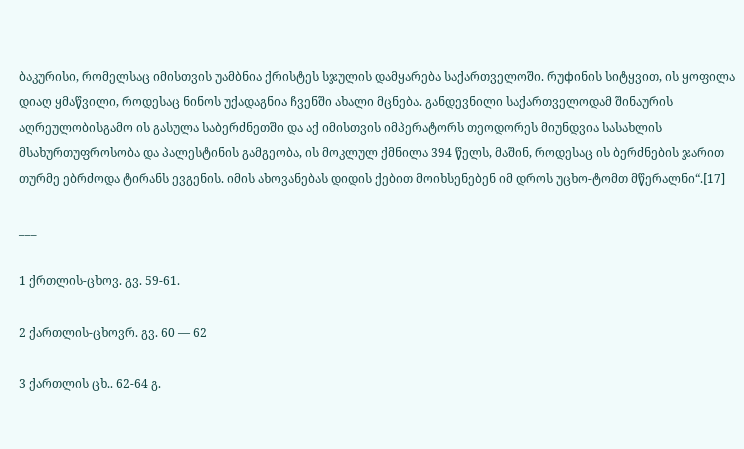ბაკურისი, რომელსაც იმისთვის უამბნია ქრისტეს სჯულის დამყარება საქართველოში. რუфინის სიტყვით, ის ყოფილა დიაღ ყმაწვილი, როდესაც ნინოს უქადაგნია ჩვენში ახალი მცნება. განდევნილი საქართველოდამ შინაურის აღრეულობისგამო ის გასულა საბერძნეთში და აქ იმისთვის იმპერატორს თეოდორეს მიუნდვია სასახლის მსახურთუფროსობა და პალესტინის გამგეობა, ის მოკლულ ქმნილა 394 წელს, მაშინ, როდესაც ის ბერძნების ჯარით თურმე ებრძოდა ტირანს ევგენის. იმის ახოვანებას დიდის ქებით მოიხსენებენ იმ დროს უცხო-ტომთ მწერალნი“.[17]

___

1 ქრთლის-ცხოვ. გვ. 59-61.

2 ქართლის-ცხოვრ. გვ. 60 — 62

3 ქართლის ცხ.. 62-64 გ.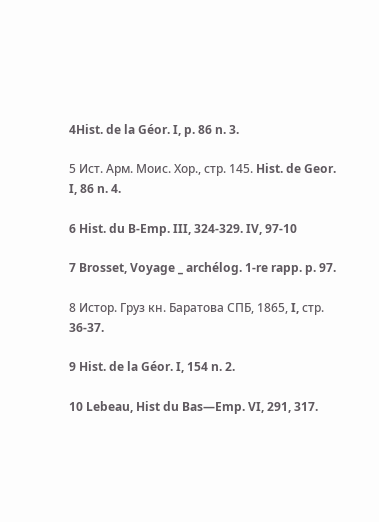4Hist. de la Géor. I, p. 86 n. 3.

5 Ист. Арм. Моис. Хор., стр. 145. Hist. de Geor. I, 86 n. 4.

6 Hist. du B-Emp. III, 324-329. IV, 97-10

7 Brosset, Voyage _ archélog. 1-re rapp. p. 97.

8 Истор. Груз кн. Баратова СПБ, 1865, I, стр. 36-37.

9 Hist. de la Géor. I, 154 n. 2.

10 Lebeau, Hist du Bas—Emp. VI, 291, 317.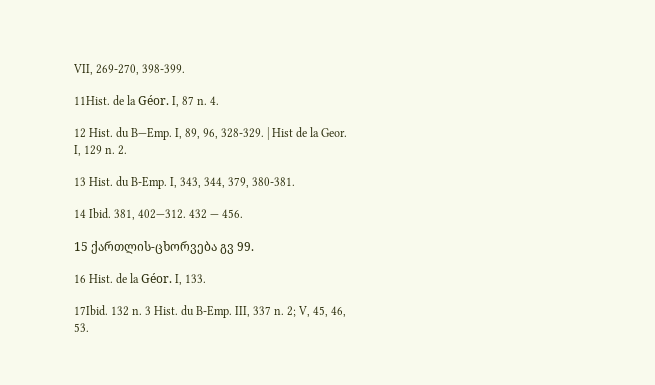VII, 269-270, 398-399.

11Hist. de la Géor. I, 87 n. 4.

12 Hist. du B—Emp. I, 89, 96, 328-329. | Hist de la Geor. I, 129 n. 2.

13 Hist. du B-Emp. I, 343, 344, 379, 380-381.

14 Ibid. 381, 402—312. 432 — 456.

15 ქართლის-ცხორვება გვ 99.

16 Hist. de la Géor. I, 133.

17Ibid. 132 n. 3 Hist. du B-Emp. III, 337 n. 2; V, 45, 46, 53.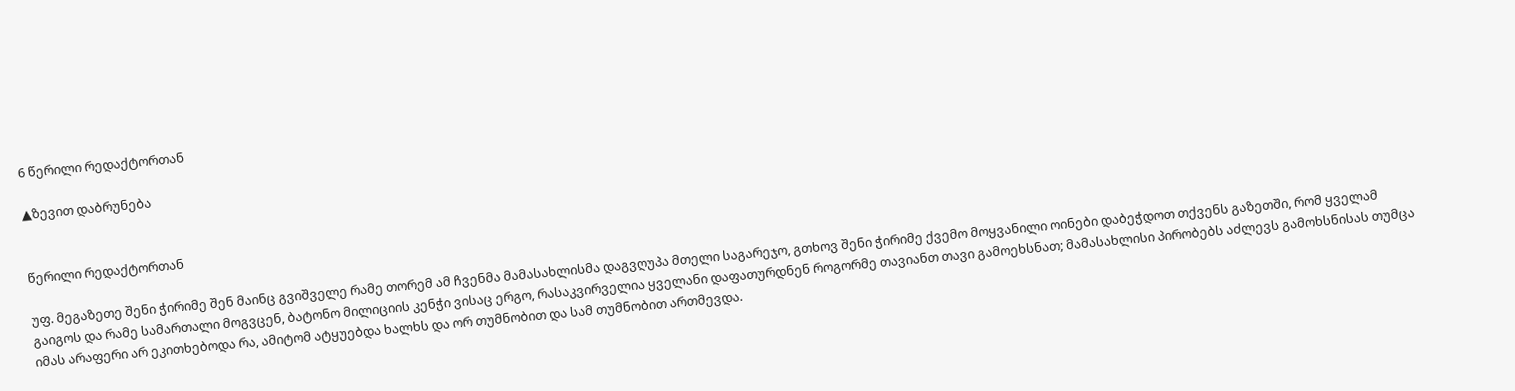6 წერილი რედაქტორთან

▲ზევით დაბრუნება


წერილი რედაქტორთან

უფ. მეგაზეთე შენი ჭირიმე შენ მაინც გვიშველე რამე თორემ ამ ჩვენმა მამასახლისმა დაგვღუპა მთელი საგარეჯო, გთხოვ შენი ჭირიმე ქვემო მოყვანილი ოინები დაბეჭდოთ თქვენს გაზეთში, რომ ყველამ გაიგოს და რამე სამართალი მოგვცენ, ბატონო მილიციის კენჭი ვისაც ერგო, რასაკვირველია ყველანი დაფათურდნენ როგორმე თავიანთ თავი გამოეხსნათ; მამასახლისი პირობებს აძლევს გამოხსნისას თუმცა იმას არაფერი არ ეკითხებოდა რა, ამიტომ ატყუებდა ხალხს და ორ თუმნობით და სამ თუმნობით ართმევდა.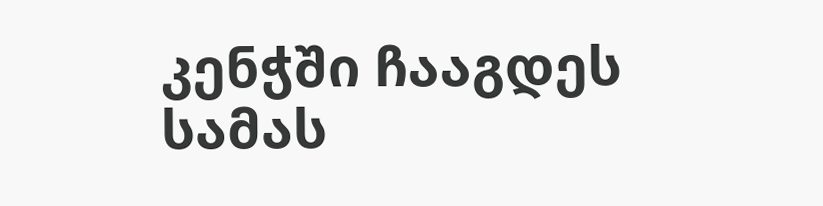კენჭში ჩააგდეს სამას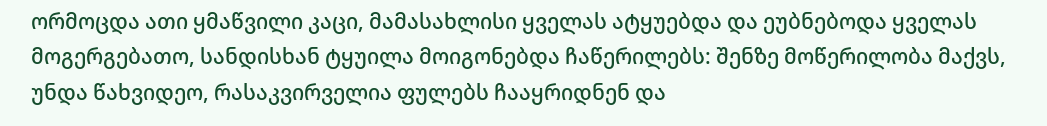ორმოცდა ათი ყმაწვილი კაცი, მამასახლისი ყველას ატყუებდა და ეუბნებოდა ყველას მოგერგებათო, სანდისხან ტყუილა მოიგონებდა ჩაწერილებს: შენზე მოწერილობა მაქვს, უნდა წახვიდეო, რასაკვირველია ფულებს ჩააყრიდნენ და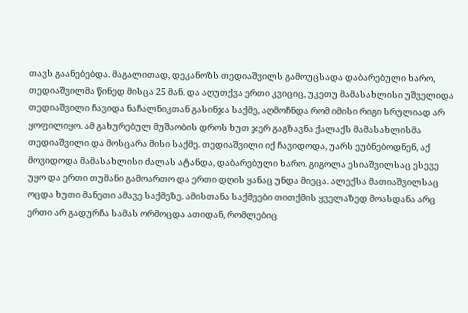თავს გაანებებდა. მაგალითად, დეკანოზს თედიაშვილს გამოუცსადა დაბარებული ხარო, თედიაშვილმა წინედ მისცა 25 მან. და აღუთქვა ერთი კვიციც, უკეთუ მამასახლისი უშველიდა თედიაშვილი ჩავიდა ნაჩალნიკთან გასინჯა საქმე, აღმოჩნდა რომ იმისი რიგი სრულიად არ ყოფილიყო. ამ გახურებულ მუშაობის დროს ხუთ ჯერ გაგზავნა ქალაქს მამასახლისმა თედიაშვილი და მოსცარა მისი საქმე. თედიაშვილი იქ ჩავიდოდა, უარს ეუბნებოდნენ, აქ მოვიდოდა მამასახლისი ძალას ატანდა, დაბარებული ხარო. გიგოლა ესიაშვილსაც ესევე უყო და ერთი თუმანი გამოართო და ერთი დღის ყანაც უნდა მიეცა. ალექსა მათიაშვილსაც ოცდა ხუთი მანეთი ამავე საქმეზე. ამისთანა საქმეები თითქმის ყველაზედ მოასდანა არც ერთი არ გადურჩა სამას ორმოცდა ათიდან, რომლებიც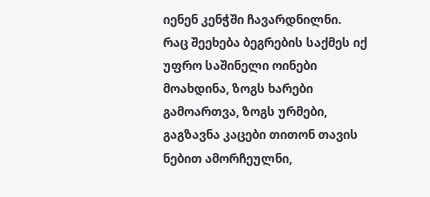იენენ კენჭში ჩავარდნილნი. რაც შეეხება ბეგრების საქმეს იქ უფრო საშინელი ოინები მოახდინა, ზოგს ხარები გამოართვა, ზოგს ურმები, გაგზავნა კაცები თითონ თავის ნებით ამორჩეულნი,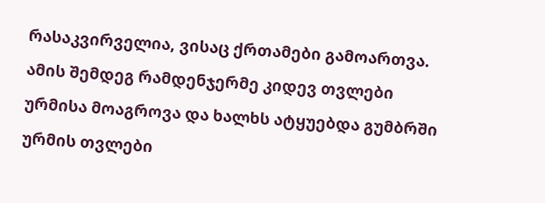რასაკვირველია, ვისაც ქრთამები გამოართვა. ამის შემდეგ რამდენჯერმე კიდევ თვლები ურმისა მოაგროვა და ხალხს ატყუებდა გუმბრში ურმის თვლები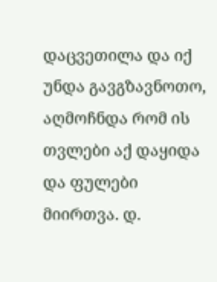დაცვეთილა და იქ უნდა გავგზავნოთო, აღმოჩნდა რომ ის თვლები აქ დაყიდა და ფულები მიირთვა. დ.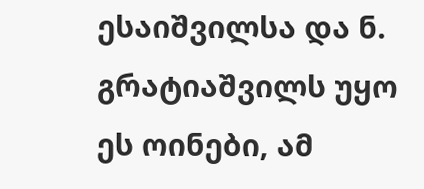ესაიშვილსა და ნ. გრატიაშვილს უყო ეს ოინები, ამ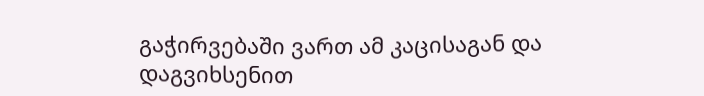გაჭირვებაში ვართ ამ კაცისაგან და დაგვიხსენით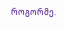როგორმე.